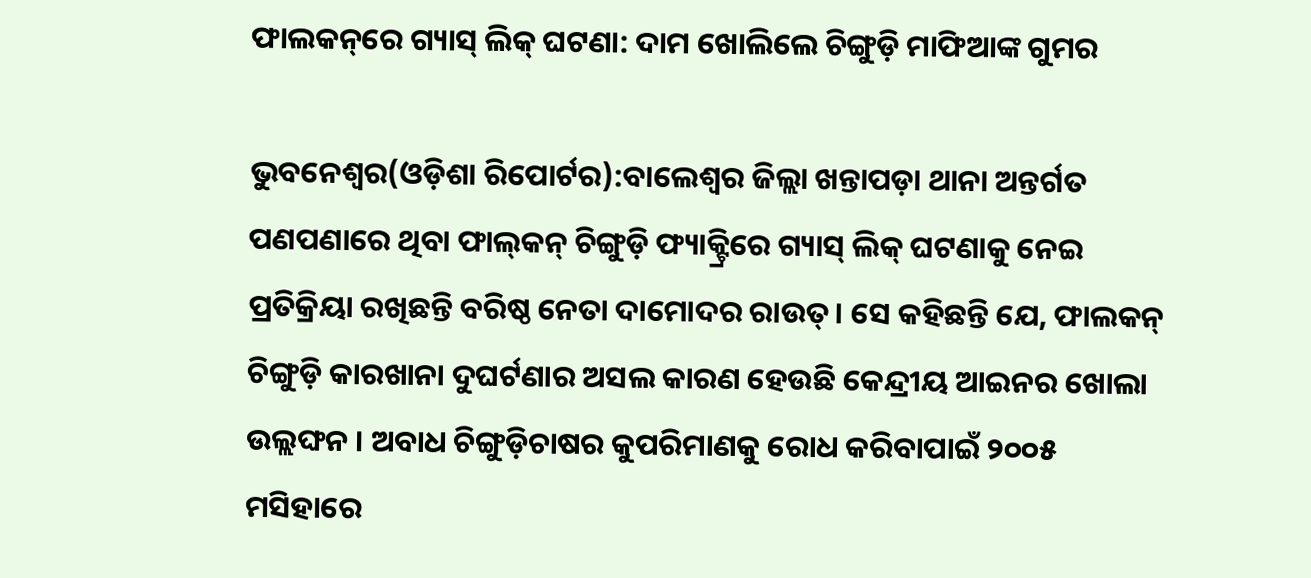ଫାଲକନ୍‌ରେ ଗ୍ୟାସ୍‌ ଲିକ୍‌ ଘଟଣା: ଦାମ ଖୋଲିଲେ ଚିଙ୍ଗୁଡ଼ି ମାଫିଆଙ୍କ ଗୁମର

ଭୁବନେଶ୍ୱର(ଓଡ଼ିଶା ରିପୋର୍ଟର):ବାଲେଶ୍ୱର ଜିଲ୍ଲା ଖନ୍ତାପଡ଼ା ଥାନା ଅନ୍ତର୍ଗତ ପଣପଣାରେ ଥିବା ଫାଲ୍‌କନ୍‌ ଚିଙ୍ଗୁଡ଼ି ଫ୍ୟାକ୍ଟ୍ରିରେ ଗ୍ୟାସ୍‌ ଲିକ୍‌ ଘଟଣାକୁ ନେଇ ପ୍ରତିକ୍ରିୟା ରଖିଛନ୍ତି ବରିଷ୍ଠ ନେତା ଦାମୋଦର ରାଉତ୍‌। ସେ କହିଛନ୍ତି ଯେ, ଫାଲକନ୍ ଚିଙ୍ଗୁଡ଼ି କାରଖାନା ଦୁଘର୍ଟଣାର ଅସଲ କାରଣ ହେଉଛି କେନ୍ଦ୍ରୀୟ ଆଇନର ଖୋଲା ଉଲ୍ଲଙ୍ଘନ । ଅବାଧ ଚିଙ୍ଗୁଡ଼ିଚାଷର କୁପରିମାଣକୁ ରୋଧ କରିବାପାଇଁ ୨୦୦୫ ମସିହାରେ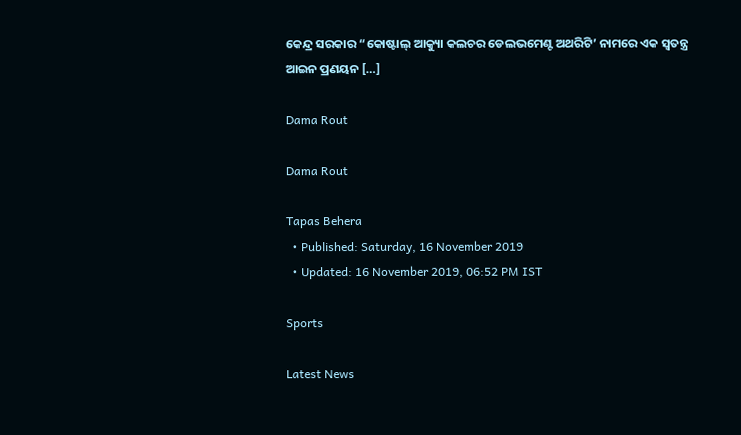କେନ୍ଦ୍ର ସରକାର “କୋଷ୍ଟାଲ୍ ଆକ୍ୟୁା କଲଚର ଡେଲଭମେଣ୍ଟ ଅଥରିଟି’ ନାମରେ ଏକ ସ୍ୱତନ୍ତ୍ର ଆଇନ ପ୍ରଣୟନ […]

Dama Rout

Dama Rout

Tapas Behera
  • Published: Saturday, 16 November 2019
  • Updated: 16 November 2019, 06:52 PM IST

Sports

Latest News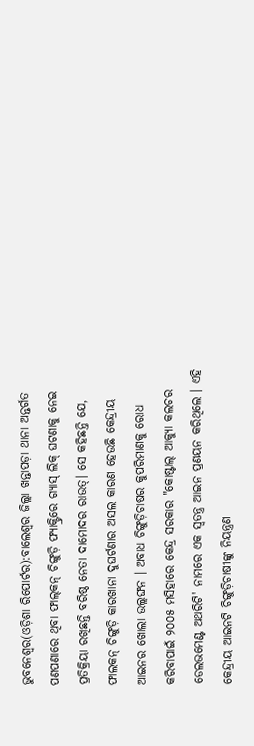ଭୁବନେଶ୍ୱର(ଓଡ଼ିଶା ରିପୋର୍ଟର):ବାଲେଶ୍ୱର ଜିଲ୍ଲା ଖନ୍ତାପଡ଼ା ଥାନା ଅନ୍ତର୍ଗତ ପଣପଣାରେ ଥିବା ଫାଲ୍‌କନ୍‌ ଚିଙ୍ଗୁଡ଼ି ଫ୍ୟାକ୍ଟ୍ରିରେ ଗ୍ୟାସ୍‌ ଲିକ୍‌ ଘଟଣାକୁ ନେଇ ପ୍ରତିକ୍ରିୟା ରଖିଛନ୍ତି ବରିଷ୍ଠ ନେତା ଦାମୋଦର ରାଉତ୍‌। ସେ କହିଛନ୍ତି ଯେ, ଫାଲକନ୍ ଚିଙ୍ଗୁଡ଼ି କାରଖାନା ଦୁଘର୍ଟଣାର ଅସଲ କାରଣ ହେଉଛି କେନ୍ଦ୍ରୀୟ ଆଇନର ଖୋଲା ଉଲ୍ଲଙ୍ଘନ । ଅବାଧ ଚିଙ୍ଗୁଡ଼ିଚାଷର କୁପରିମାଣକୁ ରୋଧ କରିବାପାଇଁ ୨୦୦୫ ମସିହାରେ କେନ୍ଦ୍ର ସରକାର "କୋଷ୍ଟାଲ୍ ଆକ୍ୟୁା କଲଚର ଡେଲଭମେଣ୍ଟ ଅଥରିଟି' ନାମରେ ଏକ ସ୍ୱତନ୍ତ୍ର ଆଇନ ପ୍ରଣୟନ କରିଥିଲେ । ଏହି କେନ୍ଦ୍ରୀୟ ଆଇନଟି ଚିଙ୍ଗୁଡ଼ିଚାଷୀଙ୍କୁ ନିୟନ୍ତ୍ରଣ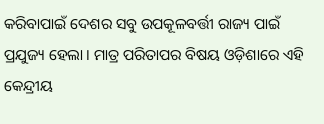କରିବାପାଇଁ ଦେଶର ସବୁ ଉପକୂଳବର୍ତ୍ତୀ ରାଜ୍ୟ ପାଇଁ ପ୍ରଯୁଜ୍ୟ ହେଲା । ମାତ୍ର ପରିତାପର ବିଷୟ ଓଡ଼ିଶାରେ ଏହି କେନ୍ଦ୍ରୀୟ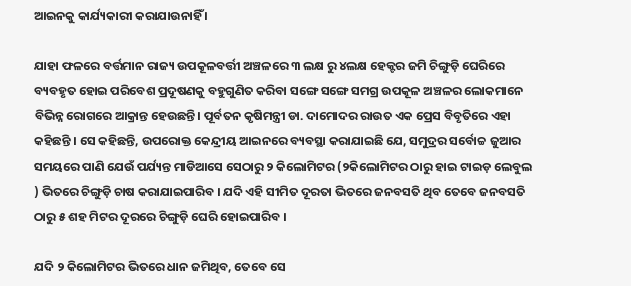ଆଇନକୁ କାର୍ଯ୍ୟକାରୀ କରାଯାଉନାହିଁ ।

ଯାହା ଫଳରେ ବର୍ତ୍ତମାନ ରାଜ୍ୟ ଉପକୂଳବର୍ତ୍ତୀ ଅଞ୍ଚଳରେ ୩ ଲକ୍ଷ ରୁ ୪ଲକ୍ଷ ହେକ୍ଟର ଜମି ଚିଙ୍ଗୁଡ଼ି ଘେରିରେ ବ୍ୟବହୃତ ହୋଇ ପରିବେଶ ପ୍ରଦୂଷଣକୁ ବହୁଗୁଣିତ କରିବା ସଙ୍ଗେ ସଙ୍ଗେ ସମଗ୍ର ଉପକୂଳ ଅଞ୍ଚଳର ଲୋକମାନେ ବିଭିନ୍ନ ରୋଗରେ ଆକ୍ରାନ୍ତ ହେଉଛନ୍ତି। ପୂର୍ବତନ କୃଷିମନ୍ତ୍ରୀ ଡା. ଦାମୋଦର ରାଉତ ଏକ ପ୍ରେସ ବିବୃତିରେ ଏହା  କହିଛନ୍ତି । ସେ କହିଛନ୍ତି, ଉପରୋକ୍ତ କେନ୍ଦ୍ରୀୟ ଆଇନରେ ବ୍ୟବସ୍ଥା କରାଯାଇଛି ଯେ, ସମୁଦ୍ରର ସର୍ବୋଚ୍ଚ ଜୁଆର ସମୟରେ ପାଣି ଯେଉଁ ପର୍ଯ୍ୟନ୍ତ ମାଡିଆସେ ସେଠାରୁ ୨ କିଲୋମିଟର (୨କିଲୋମିଟର ଠାରୁ ହାଇ ଟାଇଡ଼ ଲେବୁଲ ) ଭିତରେ ଚିଙ୍ଗୁଡ଼ି ଚାଷ କରାଯାଇପାରିବ । ଯଦି ଏହି ସୀମିତ ଦୂରତା ଭିତରେ ଜନବସତି ଥିବ ତେବେ ଜନବସତି ଠାରୁ ୫ ଶହ ମିଟର ଦୂରରେ ଚିଙ୍ଗୁଡ଼ି ଘେରି ହୋଇପାରିବ ।

ଯଦି ୨ କିଲୋମିଟର ଭିତରେ ଧାନ ଜମିଥିବ, ତେବେ ସେ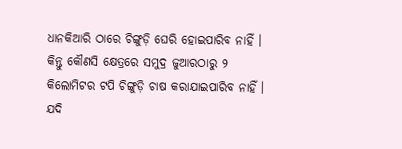ଧାନକିଆରି ଠାରେ ଚିଙ୍ଗୁଡ଼ି ଘେରି ହୋଇପାରିବ ନାହିଁ । କିନ୍ତୁ କୌଣସି କ୍ଷେତ୍ରରେ ସମୁଦ୍ର ଜୁଆରଠାରୁ ୨ କିଲୋମିଟର ଟପି ଚିଙ୍ଗୁଡ଼ି ଚାଷ କରାଯାଇପାରିବ ନାହିଁ । ଯଦି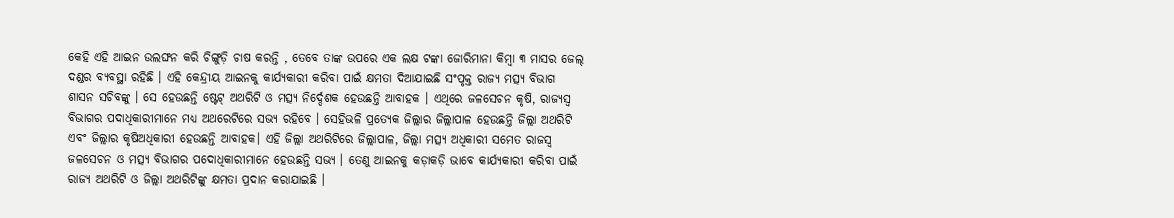କେହି ଏହି ଆଇନ ଉଲଙ୍ଘନ କରି ଚିଙ୍ଗୁଡ଼ି ଚାଷ କରନ୍ତି , ତେବେ ତାଙ୍କ ଉପରେ ଏକ ଲକ୍ଷ ଟଙ୍କା ଜୋରିମାନା କିମ୍ବା ୩ ମାସର ଜେଲ୍ ଦଣ୍ଡର ବ୍ୟବସ୍ଥା ରହିଛି । ଏହି କେନ୍ଦ୍ରୀୟ ଆଇନକୁ କାର୍ଯ୍ୟକାରୀ କରିବା ପାଇଁ କ୍ଷମତା ଦିଆଯାଇଛି ସଂପୃକ୍ତ ରାଜ୍ୟ ମତ୍ସ୍ୟ ବିଭାଗ ଶାସନ ସଚିବଙ୍କୁ । ସେ ହେଉଛନ୍ତି ଷ୍ଟେଟ୍‌ ଅଥରିଟି ଓ ମତ୍ସ୍ୟ ନିର୍ଦ୍ଦେଶକ ହେଉଛନ୍ତି ଆବାହକ । ଏଥିରେ ଜଳସେଚନ କୃଷି, ରାଜ୍ୟସ୍ୱ ବିଭାଗର ପଦାଧିକାରୀମାନେ ମଧ୍ୟ ଅଥରେଟିରେ ସଭ୍ୟ ରହିବେ । ସେହିଭଳି ପ୍ରତ୍ୟେକ ଜିଲ୍ଲାର ଜିଲ୍ଲାପାଳ ହେଉଛନ୍ତି ଜିଲ୍ଲା ଅଥରିଟି ଏବଂ ଜିଲ୍ଲାର କୃଷିଅଧିକାରୀ ହେଉଛନ୍ତି ଆବାହକ। ଏହି ଜିଲ୍ଲା ଅଥରିଟିରେ ଜିଲ୍ଲାପାଳ, ଜିଲ୍ଲା ମତ୍ସ୍ୟ ଅଧିକାରୀ ସମେତ ରାଜସ୍ୱ ଜଳସେଚନ ଓ ମତ୍ସ୍ୟ ବିଭାଗର ପଦୋଧିକାରୀମାନେ ହେଉଛନ୍ତି ସଭ୍ୟ । ତେଣୁ ଆଇନକୁ କଡ଼ାକଡ଼ି ଭାବେ କାର୍ଯ୍ୟକାରୀ କରିବା ପାଇଁ ରାଜ୍ୟ ଅଥରିଟି ଓ ଜିଲ୍ଲା ଅଥରିଟିଙ୍କୁ କ୍ଷମତା ପ୍ରଦାନ କରାଯାଇଛି ।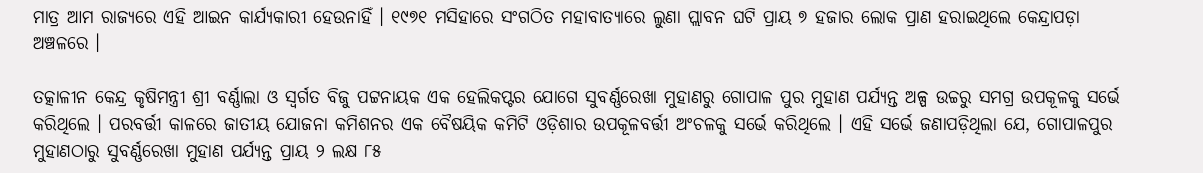ମାତ୍ର ଆମ ରାଜ୍ୟରେ ଏହି ଆଇନ କାର୍ଯ୍ୟକାରୀ ହେଉନାହିଁ । ୧୯୭୧ ମସିହାରେ ସଂଗଠିତ ମହାବାତ୍ୟାରେ ଲୁଣା ପ୍ଲାବନ ଘଟି ପ୍ରାୟ ୭ ହଜାର ଲୋକ ପ୍ରାଣ ହରାଇଥିଲେ କେନ୍ଦ୍ରାପଡ଼ା ଅଞ୍ଚଳରେ ।

ତତ୍କାଳୀନ କେନ୍ଦ୍ର କୃଷିମନ୍ତ୍ରୀ ଶ୍ରୀ ବର୍ଣ୍ଣାଲା ଓ ସ୍ୱର୍ଗତ ବିଜୁ ପଟ୍ଟନାୟକ ଏକ ହେଲିକପ୍ଟର ଯୋଗେ ସୁବର୍ଣ୍ଣରେଖା ମୁହାଣରୁ ଗୋପାଳ ପୁର ମୁହାଣ ପର୍ଯ୍ୟନ୍ତ ଅଳ୍ପ ଉଚ୍ଚରୁ ସମଗ୍ର ଉପକୂଳକୁ ସର୍ଭେ କରିଥିଲେ । ପରବର୍ତ୍ତୀ କାଳରେ ଜାତୀୟ ଯୋଜନା କମିଶନର ଏକ ବୈଷୟିକ କମିଟି ଓଡ଼ିଶାର ଉପକୂଳବର୍ତ୍ତୀ ଅଂଚଳକୁ ସର୍ଭେ କରିଥିଲେ । ଏହି ସର୍ଭେ ଜଣାପଡ଼ିଥିଲା ଯେ, ଗୋପାଳପୁର ମୁହାଣଠାରୁ ସୁବର୍ଣ୍ଣରେଖା ମୁହାଣ ପର୍ଯ୍ୟନ୍ତ ପ୍ରାୟ ୨ ଲକ୍ଷ ୮୫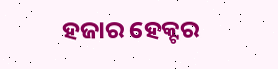ହଜାର ହେକ୍ଟର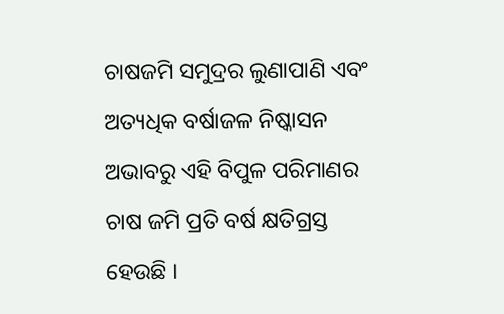ଚାଷଜମି ସମୁଦ୍ରର ଲୁଣାପାଣି ଏବଂ ଅତ୍ୟଧିକ ବର୍ଷାଜଳ ନିଷ୍କାସନ ଅଭାବରୁ ଏହି ବିପୁଳ ପରିମାଣର ଚାଷ ଜମି ପ୍ରତି ବର୍ଷ କ୍ଷତିଗ୍ରସ୍ତ ହେଉଛି ।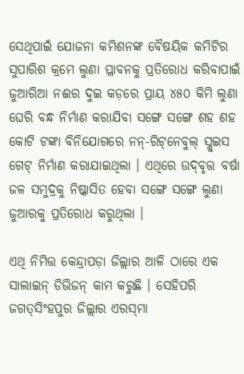ସେଥିପାଇଁ ଯୋଜନା କମିଶନଙ୍କ ବୈଷୟିକ କମିଟିର ସୁପାରିଶ କ୍ରମେ ଲୁଣା ପ୍ଳାବନକୁ ପ୍ରତିରୋଧ କରିବାପାଇଁ ଜୁଆରିଆ ନଈର ଦୁଇ କଡ଼ରେ ପ୍ରାୟ ୪୫୦ କିମି ଲୁଣା ଘେରି ବନ୍ଧ ନିର୍ମାଣ କରାଯିବା ସଙ୍ଗେ ସଙ୍ଗେ ଶହ ଶହ କୋଟି ଟଙ୍କା ବିନିଯୋଗରେ ନନ୍‌-ରିଟ୍‌ନେବୁଲ୍ ସ୍ଲୁଇସ ଗେଟ୍ ନିର୍ମାଣ କରାଯାଇଥିଲା । ଏଥିରେ ଉଦ୍‌ବୃତ୍ତ ବର୍ଷା ଜଳ ସମୁଦ୍ରକୁ ନିଷ୍କାସିତ ହେବା ସଙ୍ଗେ ସଙ୍ଗେ ଲୁଣା ଜୁଆରକୁ ପ୍ରତିରୋଧ କରୁଥିଲା ।

ଏଥି ନିମିତ୍ତ କେନ୍ଦ୍ରାପଡ଼ା ଜିଲ୍ଲାର ଆଳି ଠାରେ ଏକ ସାଲାଇନ୍ ଡିଭିଜନ୍ କାମ କରୁଛି । ସେହିପରି ଜଗତ୍‌ସିଂହପୁର ଜିଲ୍ଲାର ଏରସ୍‌ମା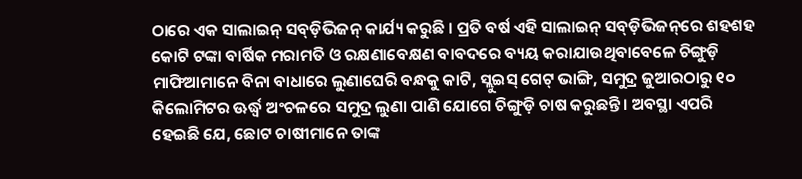ଠାରେ ଏକ ସାଲାଇନ୍‌ ସବ୍‌ଡ଼ିଭିଜନ୍ କାର୍ଯ୍ୟ କରୁଛି । ପ୍ରତି ବର୍ଷ ଏହି ସାଲାଇନ୍ ସବ୍‌ଡ଼ିଭିଜନ୍‌ରେ ଶହଶହ କୋଟି ଟଙ୍କା ବାର୍ଷିକ ମରାମତି ଓ ରକ୍ଷଣାବେକ୍ଷଣ ବାବଦରେ ବ୍ୟୟ କରାଯାଉଥିବାବେଳେ ଚିଙ୍ଗୁଡ଼ି ମାଫିଆମାନେ ବିନା ବାଧାରେ ଲୁଣାଘେରି ବନ୍ଧକୁ କାଟି, ସ୍ଲୁଇସ୍ ଗେଟ୍ ଭାଙ୍ଗି, ସମୁଦ୍ର ଜୁଆରଠାରୁ ୧୦ କିଲୋମିଟର ଊର୍ଦ୍ଧ୍ୱ ଅଂଚଳରେ ସମୁଦ୍ର ଲୁଣା ପାଣି ଯୋଗେ ଚିଙ୍ଗୁଡ଼ି ଚାଷ କରୁଛନ୍ତି । ଅବସ୍ଥା ଏପରି ହେଇଛି ଯେ, ଛୋଟ ଚାଷୀମାନେ ତାଙ୍କ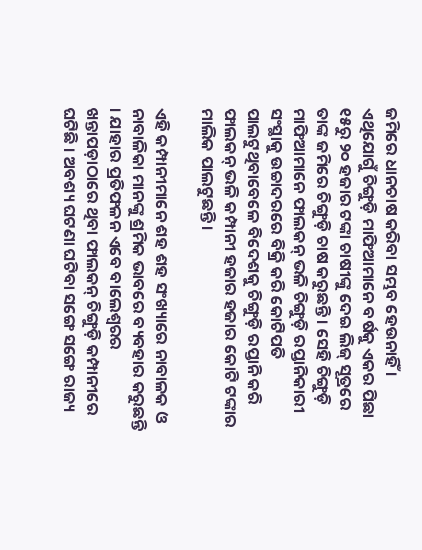ଜମିରେ ଧାନଚାଷ କରିବା ସମ୍ଭବ ହେଉନାହିଁ । ଏଥିଯୋଗୁଁ ଚିଙ୍ଗୁଡ଼ି ମାଫିଆମାନେ ବର୍ଷକୁ ଏକର ପିଛା ୧୫ରୁ ୨୦ ହଜାର ଟଙ୍କା ଚାଷୀଙ୍କୁ ଦେଇ ଲିଜ୍ ସୂତ୍ରରେ ତାଙ୍କ ଜମିରେ ଚିଙ୍ଗୁଡ଼ି ଚାଷ କରୁଛନ୍ତି । ସେହି ଚିଙ୍ଗୁଡ଼ି ମାଫିଆମାନେ ଫାଲକନ୍ ଭଳି ଚିଙ୍ଗୁଡ଼ି ରପ୍ତାନିକାରୀ ସଂସ୍ଥାକୁ ଉଚ୍ଚାଦରରେ ବିକ୍ରି କରି କୋଟିପତି ପାଲଟୁଥିବାବେଳେ ବିଦେଶକୁ ଚିଙ୍ଗୁଡ଼ି ରପ୍ତାନି କରି ଫାଲକନ୍ ଭଳି କମ୍ପାନୀ ହଜାର ହଜାର କୋଟି ଟଙ୍କାର ମାଲିକ ପାଲଟୁଛନ୍ତି।

ଏହି କମ୍ପାନୀମାନେ ଶହ ଶହ ସଂଖ୍ୟାରେ ନାବାଳକ ଓ ନାବାଳିକା ମାନଙ୍କୁ ଶ୍ରମିକ ଭାବରେ ବ୍ୟବହାର କରୁଛନ୍ତି । ଯାହାର ପ୍ରତିଫଳନ ଏବେ ବାଲେଶ୍ୱରର ଖନ୍ତାପଡ଼ାଠାରେ ଥିବା ଫାଲକନ୍ ଚିଙ୍ଗୁଡ଼ି କମ୍ପାନୀରେ ଘଟିଛି । ଅବଶ୍ୟ ଘଟଣା ଘଟିବା ସଙ୍ଗେ ସଙ୍ଗେ ରାଜ୍ୟ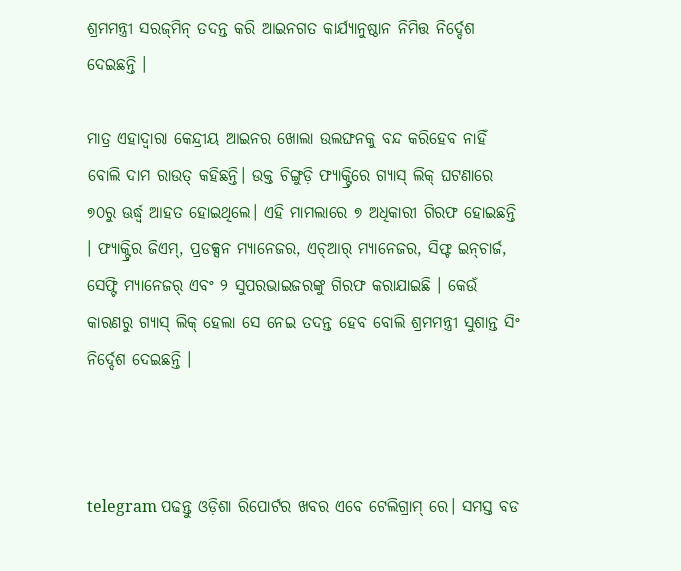ଶ୍ରମମନ୍ତ୍ରୀ ସରଜ୍‌ମିନ୍ ତଦନ୍ତ କରି ଆଇନଗତ କାର୍ଯ୍ୟାନୁଷ୍ଠାନ ନିମିତ୍ତ ନିର୍ଦ୍ଦେଶ ଦେଇଛନ୍ତି ।

ମାତ୍ର ଏହାଦ୍ୱାରା କେନ୍ଦ୍ରୀୟ ଆଇନର ଖୋଲା ଉଲଙ୍ଘନକୁ ବନ୍ଦ କରିହେବ ନାହିଁ  ବୋଲି ଦାମ ରାଉତ୍‌ କହିଛନ୍ତି। ଉକ୍ତ ଚିଙ୍ଗୁଡ଼ି ଫ୍ୟାକ୍ଟ୍ରିରେ ଗ୍ୟାସ୍ ଲିକ୍ ଘଟଣାରେ ୭୦ରୁ ଊର୍ଦ୍ଧ୍ୱ ଆହତ ହୋଇଥିଲେ। ଏହି ମାମଲାରେ ୭ ଅଧିକାରୀ ଗିରଫ ହୋଇଛନ୍ତି । ଫ୍ୟାକ୍ଟ୍ରିର ଜିଏମ୍, ପ୍ରଡକ୍ସନ ମ୍ୟାନେଜର, ଏଚ୍ଆର୍ ମ୍ୟାନେଜର, ସିଫ୍ଟ ଇନ୍‌ଚାର୍ଜ, ସେଫ୍ଟି ମ୍ୟାନେଜର୍ ଏବଂ ୨ ସୁପରଭାଇଜରଙ୍କୁ ଗିରଫ କରାଯାଇଛି । କେଉଁ କାରଣରୁ ଗ୍ୟାସ୍ ଲିକ୍‌ ହେଲା ସେ ନେଇ ତଦନ୍ତ ହେବ ବୋଲି ଶ୍ରମମନ୍ତ୍ରୀ ସୁଶାନ୍ତ ସିଂ ନିର୍ଦ୍ଦେଶ ଦେଇଛନ୍ତି ।



telegram ପଢନ୍ତୁ ଓଡ଼ିଶା ରିପୋର୍ଟର ଖବର ଏବେ ଟେଲିଗ୍ରାମ୍ ରେ। ସମସ୍ତ ବଡ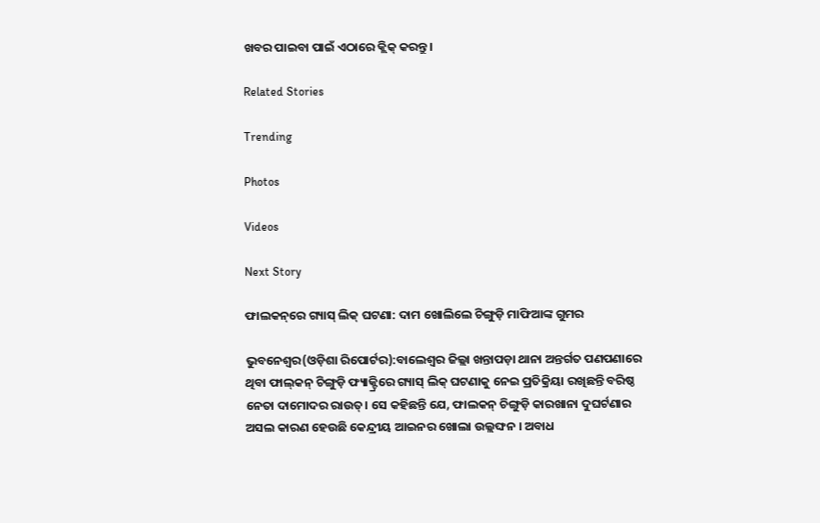ଖବର ପାଇବା ପାଇଁ ଏଠାରେ କ୍ଲିକ୍ କରନ୍ତୁ।

Related Stories

Trending

Photos

Videos

Next Story

ଫାଲକନ୍‌ରେ ଗ୍ୟାସ୍‌ ଲିକ୍‌ ଘଟଣା: ଦାମ ଖୋଲିଲେ ଚିଙ୍ଗୁଡ଼ି ମାଫିଆଙ୍କ ଗୁମର

ଭୁବନେଶ୍ୱର(ଓଡ଼ିଶା ରିପୋର୍ଟର):ବାଲେଶ୍ୱର ଜିଲ୍ଲା ଖନ୍ତାପଡ଼ା ଥାନା ଅନ୍ତର୍ଗତ ପଣପଣାରେ ଥିବା ଫାଲ୍‌କନ୍‌ ଚିଙ୍ଗୁଡ଼ି ଫ୍ୟାକ୍ଟ୍ରିରେ ଗ୍ୟାସ୍‌ ଲିକ୍‌ ଘଟଣାକୁ ନେଇ ପ୍ରତିକ୍ରିୟା ରଖିଛନ୍ତି ବରିଷ୍ଠ ନେତା ଦାମୋଦର ରାଉତ୍‌। ସେ କହିଛନ୍ତି ଯେ, ଫାଲକନ୍ ଚିଙ୍ଗୁଡ଼ି କାରଖାନା ଦୁଘର୍ଟଣାର ଅସଲ କାରଣ ହେଉଛି କେନ୍ଦ୍ରୀୟ ଆଇନର ଖୋଲା ଉଲ୍ଲଙ୍ଘନ । ଅବାଧ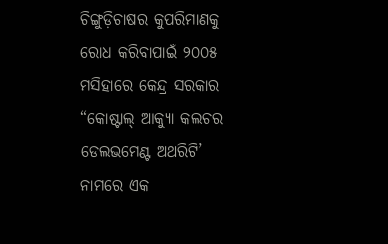ଚିଙ୍ଗୁଡ଼ିଚାଷର କୁପରିମାଣକୁ ରୋଧ କରିବାପାଇଁ ୨୦୦୫ ମସିହାରେ କେନ୍ଦ୍ର ସରକାର “କୋଷ୍ଟାଲ୍ ଆକ୍ୟୁା କଲଚର ଡେଲଭମେଣ୍ଟ ଅଥରିଟି’ ନାମରେ ଏକ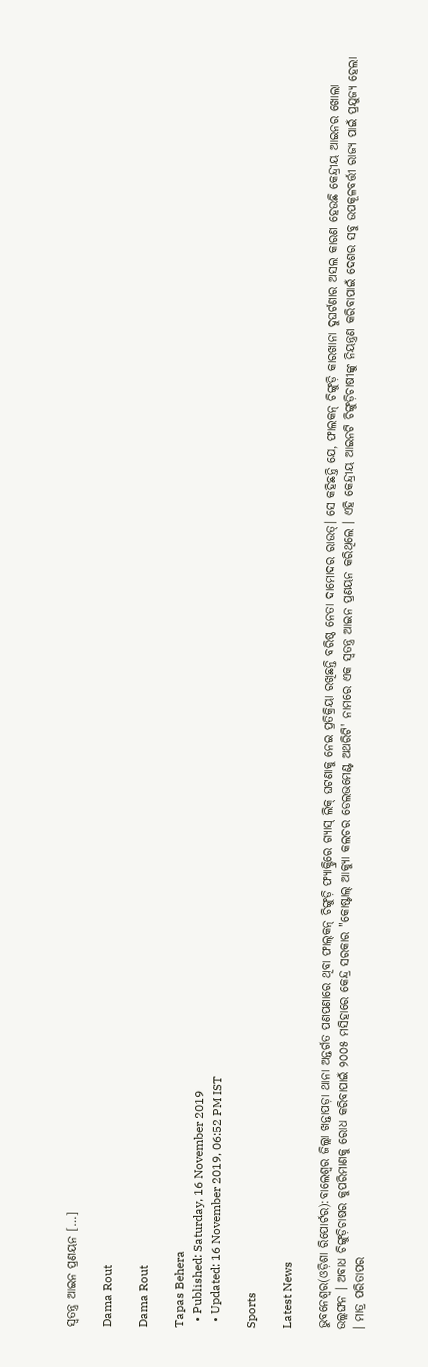ସ୍ୱତନ୍ତ୍ର ଆଇନ ପ୍ରଣୟନ […]

Dama Rout

Dama Rout

Tapas Behera
  • Published: Saturday, 16 November 2019
  • Updated: 16 November 2019, 06:52 PM IST

Sports

Latest News

ଭୁବନେଶ୍ୱର(ଓଡ଼ିଶା ରିପୋର୍ଟର):ବାଲେଶ୍ୱର ଜିଲ୍ଲା ଖନ୍ତାପଡ଼ା ଥାନା ଅନ୍ତର୍ଗତ ପଣପଣାରେ ଥିବା ଫାଲ୍‌କନ୍‌ ଚିଙ୍ଗୁଡ଼ି ଫ୍ୟାକ୍ଟ୍ରିରେ ଗ୍ୟାସ୍‌ ଲିକ୍‌ ଘଟଣାକୁ ନେଇ ପ୍ରତିକ୍ରିୟା ରଖିଛନ୍ତି ବରିଷ୍ଠ ନେତା ଦାମୋଦର ରାଉତ୍‌। ସେ କହିଛନ୍ତି ଯେ, ଫାଲକନ୍ ଚିଙ୍ଗୁଡ଼ି କାରଖାନା ଦୁଘର୍ଟଣାର ଅସଲ କାରଣ ହେଉଛି କେନ୍ଦ୍ରୀୟ ଆଇନର ଖୋଲା ଉଲ୍ଲଙ୍ଘନ । ଅବାଧ ଚିଙ୍ଗୁଡ଼ିଚାଷର କୁପରିମାଣକୁ ରୋଧ କରିବାପାଇଁ ୨୦୦୫ ମସିହାରେ କେନ୍ଦ୍ର ସରକାର "କୋଷ୍ଟାଲ୍ ଆକ୍ୟୁା କଲଚର ଡେଲଭମେଣ୍ଟ ଅଥରିଟି' ନାମରେ ଏକ ସ୍ୱତନ୍ତ୍ର ଆଇନ ପ୍ରଣୟନ କରିଥିଲେ । ଏହି କେନ୍ଦ୍ରୀୟ ଆଇନଟି ଚିଙ୍ଗୁଡ଼ିଚାଷୀଙ୍କୁ ନିୟନ୍ତ୍ରଣ କରିବାପାଇଁ ଦେଶର ସବୁ ଉପକୂଳବର୍ତ୍ତୀ ରାଜ୍ୟ ପାଇଁ ପ୍ରଯୁଜ୍ୟ ହେଲା । ମାତ୍ର ପରିତାପର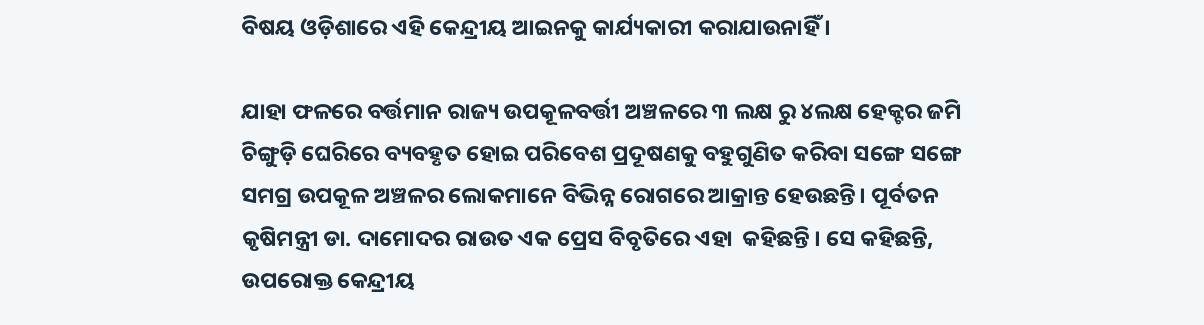ବିଷୟ ଓଡ଼ିଶାରେ ଏହି କେନ୍ଦ୍ରୀୟ ଆଇନକୁ କାର୍ଯ୍ୟକାରୀ କରାଯାଉନାହିଁ ।

ଯାହା ଫଳରେ ବର୍ତ୍ତମାନ ରାଜ୍ୟ ଉପକୂଳବର୍ତ୍ତୀ ଅଞ୍ଚଳରେ ୩ ଲକ୍ଷ ରୁ ୪ଲକ୍ଷ ହେକ୍ଟର ଜମି ଚିଙ୍ଗୁଡ଼ି ଘେରିରେ ବ୍ୟବହୃତ ହୋଇ ପରିବେଶ ପ୍ରଦୂଷଣକୁ ବହୁଗୁଣିତ କରିବା ସଙ୍ଗେ ସଙ୍ଗେ ସମଗ୍ର ଉପକୂଳ ଅଞ୍ଚଳର ଲୋକମାନେ ବିଭିନ୍ନ ରୋଗରେ ଆକ୍ରାନ୍ତ ହେଉଛନ୍ତି। ପୂର୍ବତନ କୃଷିମନ୍ତ୍ରୀ ଡା. ଦାମୋଦର ରାଉତ ଏକ ପ୍ରେସ ବିବୃତିରେ ଏହା  କହିଛନ୍ତି । ସେ କହିଛନ୍ତି, ଉପରୋକ୍ତ କେନ୍ଦ୍ରୀୟ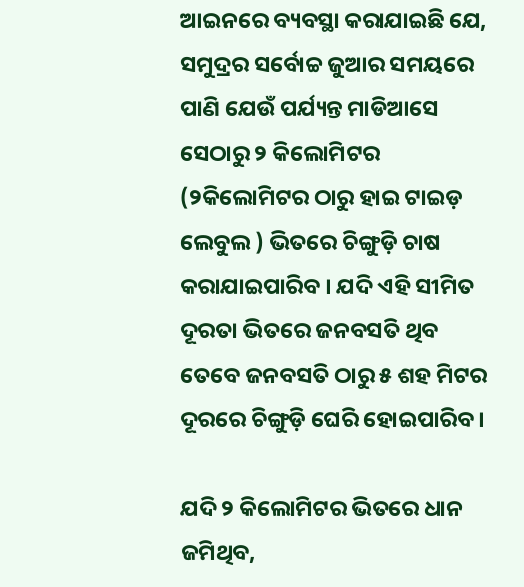ଆଇନରେ ବ୍ୟବସ୍ଥା କରାଯାଇଛି ଯେ, ସମୁଦ୍ରର ସର୍ବୋଚ୍ଚ ଜୁଆର ସମୟରେ ପାଣି ଯେଉଁ ପର୍ଯ୍ୟନ୍ତ ମାଡିଆସେ ସେଠାରୁ ୨ କିଲୋମିଟର (୨କିଲୋମିଟର ଠାରୁ ହାଇ ଟାଇଡ଼ ଲେବୁଲ ) ଭିତରେ ଚିଙ୍ଗୁଡ଼ି ଚାଷ କରାଯାଇପାରିବ । ଯଦି ଏହି ସୀମିତ ଦୂରତା ଭିତରେ ଜନବସତି ଥିବ ତେବେ ଜନବସତି ଠାରୁ ୫ ଶହ ମିଟର ଦୂରରେ ଚିଙ୍ଗୁଡ଼ି ଘେରି ହୋଇପାରିବ ।

ଯଦି ୨ କିଲୋମିଟର ଭିତରେ ଧାନ ଜମିଥିବ,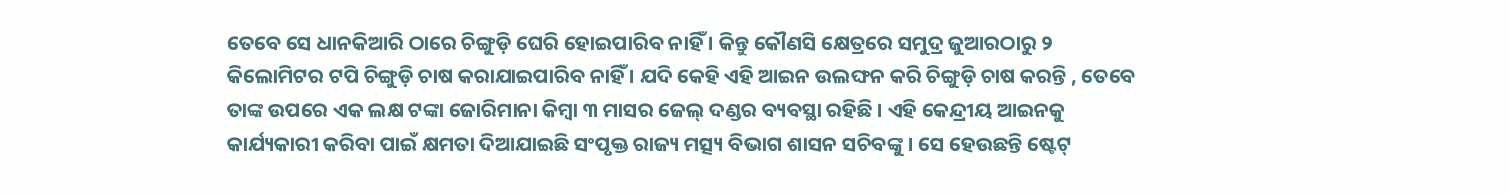ତେବେ ସେ ଧାନକିଆରି ଠାରେ ଚିଙ୍ଗୁଡ଼ି ଘେରି ହୋଇପାରିବ ନାହିଁ । କିନ୍ତୁ କୌଣସି କ୍ଷେତ୍ରରେ ସମୁଦ୍ର ଜୁଆରଠାରୁ ୨ କିଲୋମିଟର ଟପି ଚିଙ୍ଗୁଡ଼ି ଚାଷ କରାଯାଇପାରିବ ନାହିଁ । ଯଦି କେହି ଏହି ଆଇନ ଉଲଙ୍ଘନ କରି ଚିଙ୍ଗୁଡ଼ି ଚାଷ କରନ୍ତି , ତେବେ ତାଙ୍କ ଉପରେ ଏକ ଲକ୍ଷ ଟଙ୍କା ଜୋରିମାନା କିମ୍ବା ୩ ମାସର ଜେଲ୍ ଦଣ୍ଡର ବ୍ୟବସ୍ଥା ରହିଛି । ଏହି କେନ୍ଦ୍ରୀୟ ଆଇନକୁ କାର୍ଯ୍ୟକାରୀ କରିବା ପାଇଁ କ୍ଷମତା ଦିଆଯାଇଛି ସଂପୃକ୍ତ ରାଜ୍ୟ ମତ୍ସ୍ୟ ବିଭାଗ ଶାସନ ସଚିବଙ୍କୁ । ସେ ହେଉଛନ୍ତି ଷ୍ଟେଟ୍‌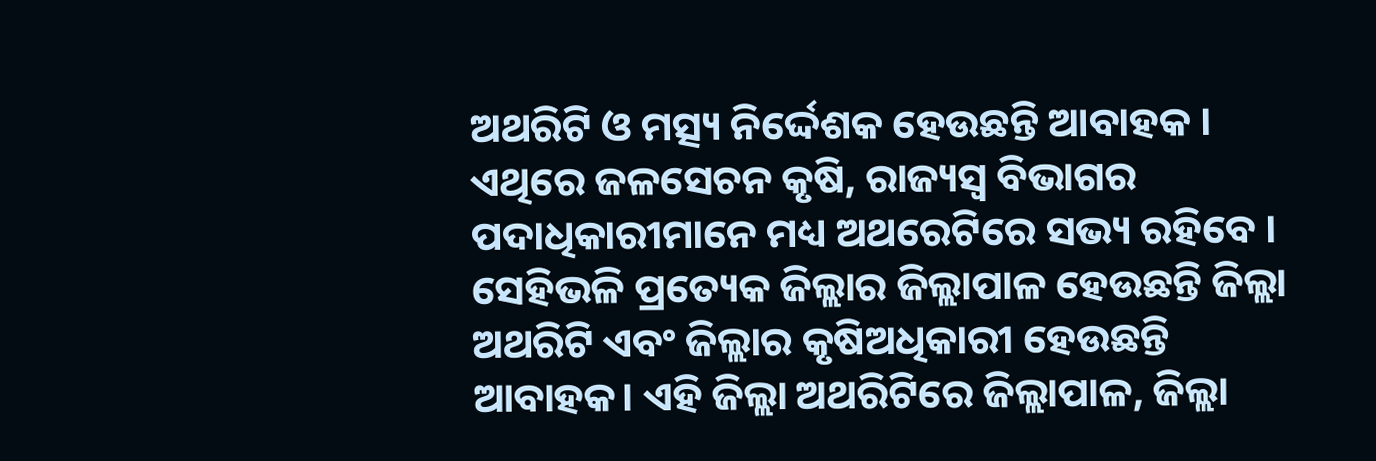ଅଥରିଟି ଓ ମତ୍ସ୍ୟ ନିର୍ଦ୍ଦେଶକ ହେଉଛନ୍ତି ଆବାହକ । ଏଥିରେ ଜଳସେଚନ କୃଷି, ରାଜ୍ୟସ୍ୱ ବିଭାଗର ପଦାଧିକାରୀମାନେ ମଧ୍ୟ ଅଥରେଟିରେ ସଭ୍ୟ ରହିବେ । ସେହିଭଳି ପ୍ରତ୍ୟେକ ଜିଲ୍ଲାର ଜିଲ୍ଲାପାଳ ହେଉଛନ୍ତି ଜିଲ୍ଲା ଅଥରିଟି ଏବଂ ଜିଲ୍ଲାର କୃଷିଅଧିକାରୀ ହେଉଛନ୍ତି ଆବାହକ। ଏହି ଜିଲ୍ଲା ଅଥରିଟିରେ ଜିଲ୍ଲାପାଳ, ଜିଲ୍ଲା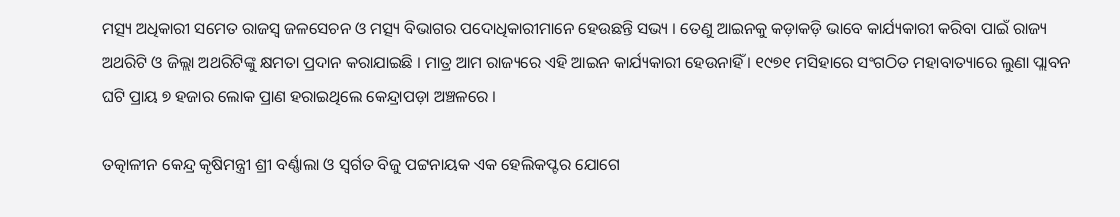ମତ୍ସ୍ୟ ଅଧିକାରୀ ସମେତ ରାଜସ୍ୱ ଜଳସେଚନ ଓ ମତ୍ସ୍ୟ ବିଭାଗର ପଦୋଧିକାରୀମାନେ ହେଉଛନ୍ତି ସଭ୍ୟ । ତେଣୁ ଆଇନକୁ କଡ଼ାକଡ଼ି ଭାବେ କାର୍ଯ୍ୟକାରୀ କରିବା ପାଇଁ ରାଜ୍ୟ ଅଥରିଟି ଓ ଜିଲ୍ଲା ଅଥରିଟିଙ୍କୁ କ୍ଷମତା ପ୍ରଦାନ କରାଯାଇଛି । ମାତ୍ର ଆମ ରାଜ୍ୟରେ ଏହି ଆଇନ କାର୍ଯ୍ୟକାରୀ ହେଉନାହିଁ । ୧୯୭୧ ମସିହାରେ ସଂଗଠିତ ମହାବାତ୍ୟାରେ ଲୁଣା ପ୍ଲାବନ ଘଟି ପ୍ରାୟ ୭ ହଜାର ଲୋକ ପ୍ରାଣ ହରାଇଥିଲେ କେନ୍ଦ୍ରାପଡ଼ା ଅଞ୍ଚଳରେ ।

ତତ୍କାଳୀନ କେନ୍ଦ୍ର କୃଷିମନ୍ତ୍ରୀ ଶ୍ରୀ ବର୍ଣ୍ଣାଲା ଓ ସ୍ୱର୍ଗତ ବିଜୁ ପଟ୍ଟନାୟକ ଏକ ହେଲିକପ୍ଟର ଯୋଗେ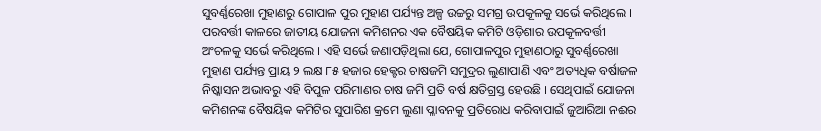ସୁବର୍ଣ୍ଣରେଖା ମୁହାଣରୁ ଗୋପାଳ ପୁର ମୁହାଣ ପର୍ଯ୍ୟନ୍ତ ଅଳ୍ପ ଉଚ୍ଚରୁ ସମଗ୍ର ଉପକୂଳକୁ ସର୍ଭେ କରିଥିଲେ । ପରବର୍ତ୍ତୀ କାଳରେ ଜାତୀୟ ଯୋଜନା କମିଶନର ଏକ ବୈଷୟିକ କମିଟି ଓଡ଼ିଶାର ଉପକୂଳବର୍ତ୍ତୀ ଅଂଚଳକୁ ସର୍ଭେ କରିଥିଲେ । ଏହି ସର୍ଭେ ଜଣାପଡ଼ିଥିଲା ଯେ, ଗୋପାଳପୁର ମୁହାଣଠାରୁ ସୁବର୍ଣ୍ଣରେଖା ମୁହାଣ ପର୍ଯ୍ୟନ୍ତ ପ୍ରାୟ ୨ ଲକ୍ଷ ୮୫ ହଜାର ହେକ୍ଟର ଚାଷଜମି ସମୁଦ୍ରର ଲୁଣାପାଣି ଏବଂ ଅତ୍ୟଧିକ ବର୍ଷାଜଳ ନିଷ୍କାସନ ଅଭାବରୁ ଏହି ବିପୁଳ ପରିମାଣର ଚାଷ ଜମି ପ୍ରତି ବର୍ଷ କ୍ଷତିଗ୍ରସ୍ତ ହେଉଛି । ସେଥିପାଇଁ ଯୋଜନା କମିଶନଙ୍କ ବୈଷୟିକ କମିଟିର ସୁପାରିଶ କ୍ରମେ ଲୁଣା ପ୍ଳାବନକୁ ପ୍ରତିରୋଧ କରିବାପାଇଁ ଜୁଆରିଆ ନଈର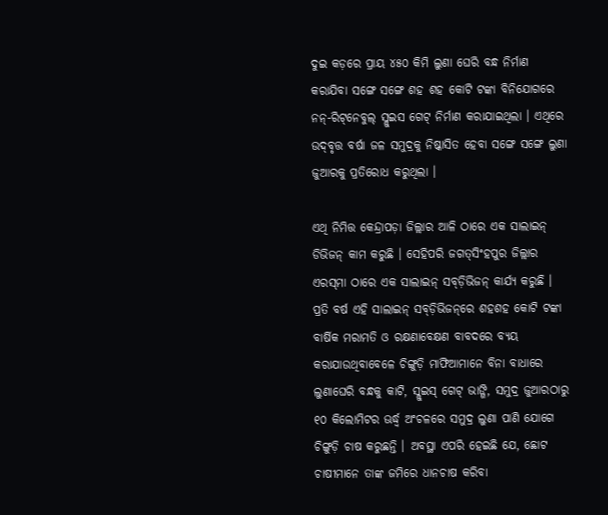ଦୁଇ କଡ଼ରେ ପ୍ରାୟ ୪୫୦ କିମି ଲୁଣା ଘେରି ବନ୍ଧ ନିର୍ମାଣ କରାଯିବା ସଙ୍ଗେ ସଙ୍ଗେ ଶହ ଶହ କୋଟି ଟଙ୍କା ବିନିଯୋଗରେ ନନ୍‌-ରିଟ୍‌ନେବୁଲ୍ ସ୍ଲୁଇସ ଗେଟ୍ ନିର୍ମାଣ କରାଯାଇଥିଲା । ଏଥିରେ ଉଦ୍‌ବୃତ୍ତ ବର୍ଷା ଜଳ ସମୁଦ୍ରକୁ ନିଷ୍କାସିତ ହେବା ସଙ୍ଗେ ସଙ୍ଗେ ଲୁଣା ଜୁଆରକୁ ପ୍ରତିରୋଧ କରୁଥିଲା ।

ଏଥି ନିମିତ୍ତ କେନ୍ଦ୍ରାପଡ଼ା ଜିଲ୍ଲାର ଆଳି ଠାରେ ଏକ ସାଲାଇନ୍ ଡିଭିଜନ୍ କାମ କରୁଛି । ସେହିପରି ଜଗତ୍‌ସିଂହପୁର ଜିଲ୍ଲାର ଏରସ୍‌ମା ଠାରେ ଏକ ସାଲାଇନ୍‌ ସବ୍‌ଡ଼ିଭିଜନ୍ କାର୍ଯ୍ୟ କରୁଛି । ପ୍ରତି ବର୍ଷ ଏହି ସାଲାଇନ୍ ସବ୍‌ଡ଼ିଭିଜନ୍‌ରେ ଶହଶହ କୋଟି ଟଙ୍କା ବାର୍ଷିକ ମରାମତି ଓ ରକ୍ଷଣାବେକ୍ଷଣ ବାବଦରେ ବ୍ୟୟ କରାଯାଉଥିବାବେଳେ ଚିଙ୍ଗୁଡ଼ି ମାଫିଆମାନେ ବିନା ବାଧାରେ ଲୁଣାଘେରି ବନ୍ଧକୁ କାଟି, ସ୍ଲୁଇସ୍ ଗେଟ୍ ଭାଙ୍ଗି, ସମୁଦ୍ର ଜୁଆରଠାରୁ ୧୦ କିଲୋମିଟର ଊର୍ଦ୍ଧ୍ୱ ଅଂଚଳରେ ସମୁଦ୍ର ଲୁଣା ପାଣି ଯୋଗେ ଚିଙ୍ଗୁଡ଼ି ଚାଷ କରୁଛନ୍ତି । ଅବସ୍ଥା ଏପରି ହେଇଛି ଯେ, ଛୋଟ ଚାଷୀମାନେ ତାଙ୍କ ଜମିରେ ଧାନଚାଷ କରିବା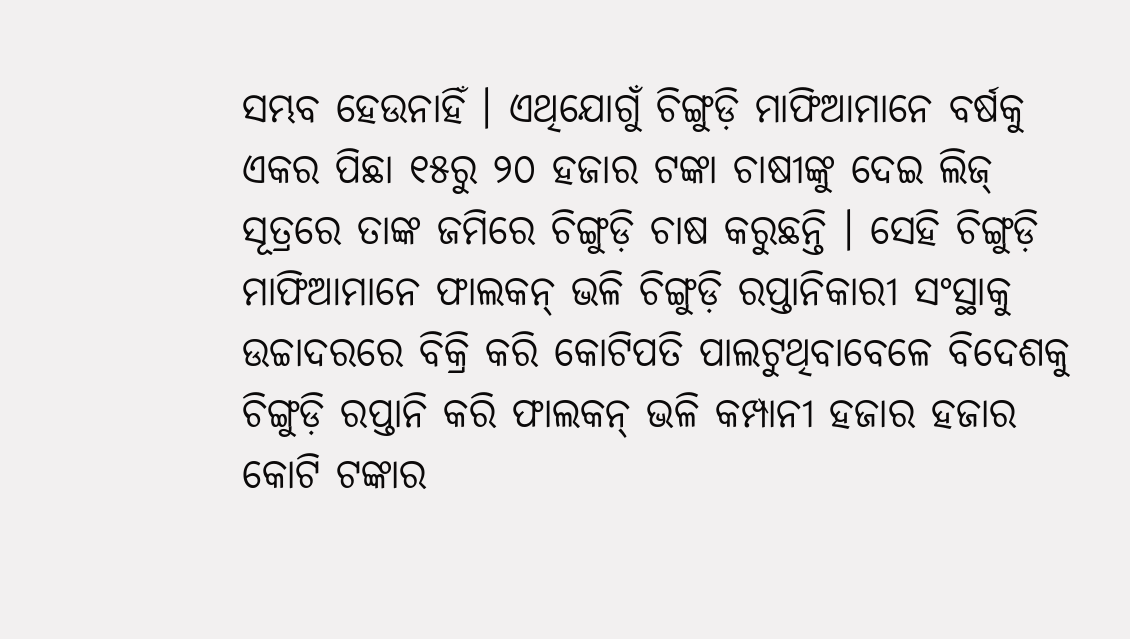ସମ୍ଭବ ହେଉନାହିଁ । ଏଥିଯୋଗୁଁ ଚିଙ୍ଗୁଡ଼ି ମାଫିଆମାନେ ବର୍ଷକୁ ଏକର ପିଛା ୧୫ରୁ ୨୦ ହଜାର ଟଙ୍କା ଚାଷୀଙ୍କୁ ଦେଇ ଲିଜ୍ ସୂତ୍ରରେ ତାଙ୍କ ଜମିରେ ଚିଙ୍ଗୁଡ଼ି ଚାଷ କରୁଛନ୍ତି । ସେହି ଚିଙ୍ଗୁଡ଼ି ମାଫିଆମାନେ ଫାଲକନ୍ ଭଳି ଚିଙ୍ଗୁଡ଼ି ରପ୍ତାନିକାରୀ ସଂସ୍ଥାକୁ ଉଚ୍ଚାଦରରେ ବିକ୍ରି କରି କୋଟିପତି ପାଲଟୁଥିବାବେଳେ ବିଦେଶକୁ ଚିଙ୍ଗୁଡ଼ି ରପ୍ତାନି କରି ଫାଲକନ୍ ଭଳି କମ୍ପାନୀ ହଜାର ହଜାର କୋଟି ଟଙ୍କାର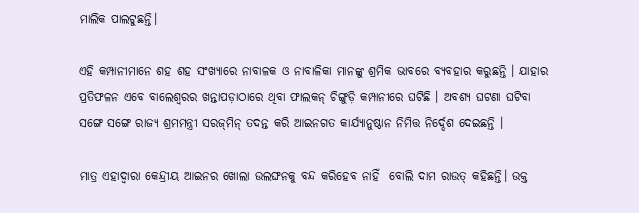ମାଲିକ ପାଲଟୁଛନ୍ତି।

ଏହି କମ୍ପାନୀମାନେ ଶହ ଶହ ସଂଖ୍ୟାରେ ନାବାଳକ ଓ ନାବାଳିକା ମାନଙ୍କୁ ଶ୍ରମିକ ଭାବରେ ବ୍ୟବହାର କରୁଛନ୍ତି । ଯାହାର ପ୍ରତିଫଳନ ଏବେ ବାଲେଶ୍ୱରର ଖନ୍ତାପଡ଼ାଠାରେ ଥିବା ଫାଲକନ୍ ଚିଙ୍ଗୁଡ଼ି କମ୍ପାନୀରେ ଘଟିଛି । ଅବଶ୍ୟ ଘଟଣା ଘଟିବା ସଙ୍ଗେ ସଙ୍ଗେ ରାଜ୍ୟ ଶ୍ରମମନ୍ତ୍ରୀ ସରଜ୍‌ମିନ୍ ତଦନ୍ତ କରି ଆଇନଗତ କାର୍ଯ୍ୟାନୁଷ୍ଠାନ ନିମିତ୍ତ ନିର୍ଦ୍ଦେଶ ଦେଇଛନ୍ତି ।

ମାତ୍ର ଏହାଦ୍ୱାରା କେନ୍ଦ୍ରୀୟ ଆଇନର ଖୋଲା ଉଲଙ୍ଘନକୁ ବନ୍ଦ କରିହେବ ନାହିଁ  ବୋଲି ଦାମ ରାଉତ୍‌ କହିଛନ୍ତି। ଉକ୍ତ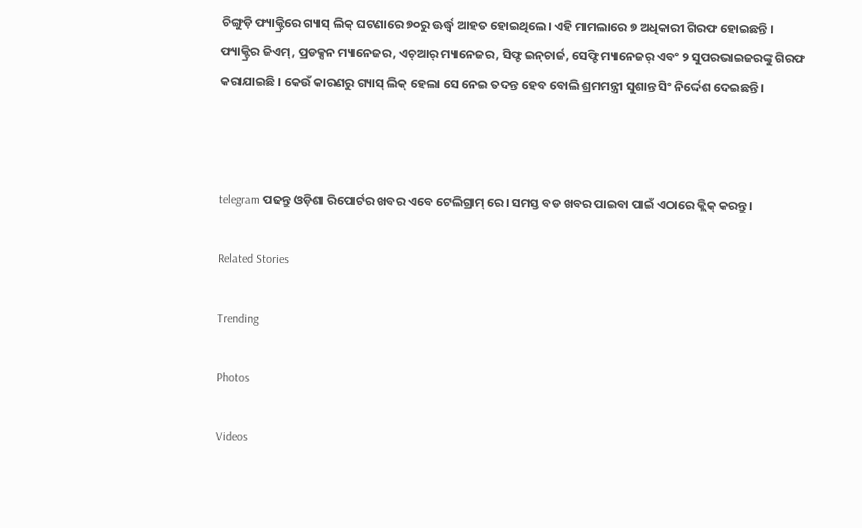ଚିଙ୍ଗୁଡ଼ି ଫ୍ୟାକ୍ଟ୍ରିରେ ଗ୍ୟାସ୍ ଲିକ୍ ଘଟଣାରେ ୭୦ରୁ ଊର୍ଦ୍ଧ୍ୱ ଆହତ ହୋଇଥିଲେ। ଏହି ମାମଲାରେ ୭ ଅଧିକାରୀ ଗିରଫ ହୋଇଛନ୍ତି । ଫ୍ୟାକ୍ଟ୍ରିର ଜିଏମ୍, ପ୍ରଡକ୍ସନ ମ୍ୟାନେଜର, ଏଚ୍ଆର୍ ମ୍ୟାନେଜର, ସିଫ୍ଟ ଇନ୍‌ଚାର୍ଜ, ସେଫ୍ଟି ମ୍ୟାନେଜର୍ ଏବଂ ୨ ସୁପରଭାଇଜରଙ୍କୁ ଗିରଫ କରାଯାଇଛି । କେଉଁ କାରଣରୁ ଗ୍ୟାସ୍ ଲିକ୍‌ ହେଲା ସେ ନେଇ ତଦନ୍ତ ହେବ ବୋଲି ଶ୍ରମମନ୍ତ୍ରୀ ସୁଶାନ୍ତ ସିଂ ନିର୍ଦ୍ଦେଶ ଦେଇଛନ୍ତି ।



telegram ପଢନ୍ତୁ ଓଡ଼ିଶା ରିପୋର୍ଟର ଖବର ଏବେ ଟେଲିଗ୍ରାମ୍ ରେ। ସମସ୍ତ ବଡ ଖବର ପାଇବା ପାଇଁ ଏଠାରେ କ୍ଲିକ୍ କରନ୍ତୁ।

Related Stories

Trending

Photos

Videos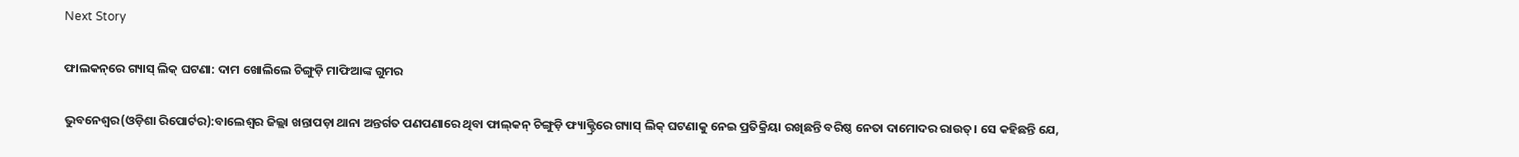Next Story

ଫାଲକନ୍‌ରେ ଗ୍ୟାସ୍‌ ଲିକ୍‌ ଘଟଣା: ଦାମ ଖୋଲିଲେ ଚିଙ୍ଗୁଡ଼ି ମାଫିଆଙ୍କ ଗୁମର

ଭୁବନେଶ୍ୱର(ଓଡ଼ିଶା ରିପୋର୍ଟର):ବାଲେଶ୍ୱର ଜିଲ୍ଲା ଖନ୍ତାପଡ଼ା ଥାନା ଅନ୍ତର୍ଗତ ପଣପଣାରେ ଥିବା ଫାଲ୍‌କନ୍‌ ଚିଙ୍ଗୁଡ଼ି ଫ୍ୟାକ୍ଟ୍ରିରେ ଗ୍ୟାସ୍‌ ଲିକ୍‌ ଘଟଣାକୁ ନେଇ ପ୍ରତିକ୍ରିୟା ରଖିଛନ୍ତି ବରିଷ୍ଠ ନେତା ଦାମୋଦର ରାଉତ୍‌। ସେ କହିଛନ୍ତି ଯେ,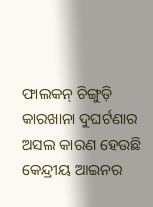ଫାଲକନ୍ ଚିଙ୍ଗୁଡ଼ି କାରଖାନା ଦୁଘର୍ଟଣାର ଅସଲ କାରଣ ହେଉଛି କେନ୍ଦ୍ରୀୟ ଆଇନର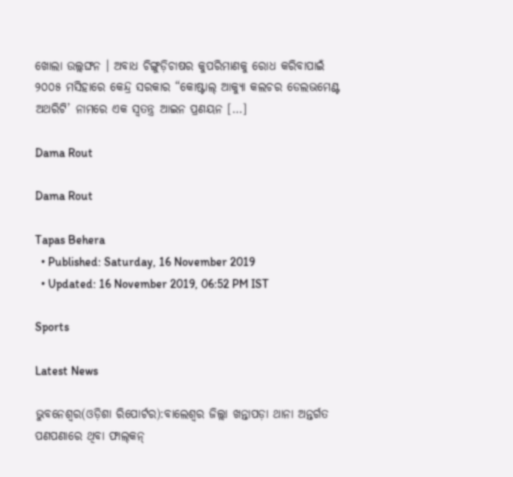ଖୋଲା ଉଲ୍ଲଙ୍ଘନ । ଅବାଧ ଚିଙ୍ଗୁଡ଼ିଚାଷର କୁପରିମାଣକୁ ରୋଧ କରିବାପାଇଁ ୨୦୦୫ ମସିହାରେ କେନ୍ଦ୍ର ସରକାର “କୋଷ୍ଟାଲ୍ ଆକ୍ୟୁା କଲଚର ଡେଲଭମେଣ୍ଟ ଅଥରିଟି’ ନାମରେ ଏକ ସ୍ୱତନ୍ତ୍ର ଆଇନ ପ୍ରଣୟନ […]

Dama Rout

Dama Rout

Tapas Behera
  • Published: Saturday, 16 November 2019
  • Updated: 16 November 2019, 06:52 PM IST

Sports

Latest News

ଭୁବନେଶ୍ୱର(ଓଡ଼ିଶା ରିପୋର୍ଟର):ବାଲେଶ୍ୱର ଜିଲ୍ଲା ଖନ୍ତାପଡ଼ା ଥାନା ଅନ୍ତର୍ଗତ ପଣପଣାରେ ଥିବା ଫାଲ୍‌କନ୍‌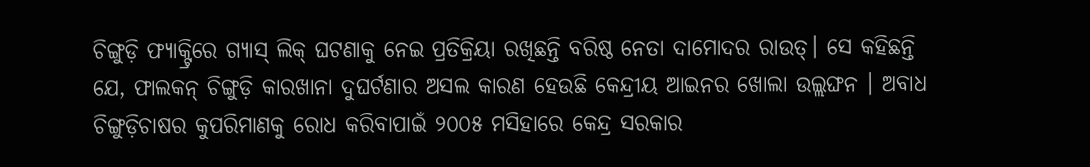ଚିଙ୍ଗୁଡ଼ି ଫ୍ୟାକ୍ଟ୍ରିରେ ଗ୍ୟାସ୍‌ ଲିକ୍‌ ଘଟଣାକୁ ନେଇ ପ୍ରତିକ୍ରିୟା ରଖିଛନ୍ତି ବରିଷ୍ଠ ନେତା ଦାମୋଦର ରାଉତ୍‌। ସେ କହିଛନ୍ତି ଯେ, ଫାଲକନ୍ ଚିଙ୍ଗୁଡ଼ି କାରଖାନା ଦୁଘର୍ଟଣାର ଅସଲ କାରଣ ହେଉଛି କେନ୍ଦ୍ରୀୟ ଆଇନର ଖୋଲା ଉଲ୍ଲଙ୍ଘନ । ଅବାଧ ଚିଙ୍ଗୁଡ଼ିଚାଷର କୁପରିମାଣକୁ ରୋଧ କରିବାପାଇଁ ୨୦୦୫ ମସିହାରେ କେନ୍ଦ୍ର ସରକାର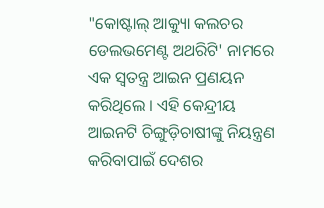"କୋଷ୍ଟାଲ୍ ଆକ୍ୟୁା କଲଚର ଡେଲଭମେଣ୍ଟ ଅଥରିଟି' ନାମରେ ଏକ ସ୍ୱତନ୍ତ୍ର ଆଇନ ପ୍ରଣୟନ କରିଥିଲେ । ଏହି କେନ୍ଦ୍ରୀୟ ଆଇନଟି ଚିଙ୍ଗୁଡ଼ିଚାଷୀଙ୍କୁ ନିୟନ୍ତ୍ରଣ କରିବାପାଇଁ ଦେଶର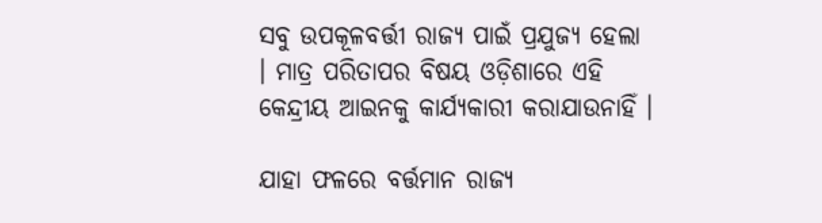ସବୁ ଉପକୂଳବର୍ତ୍ତୀ ରାଜ୍ୟ ପାଇଁ ପ୍ରଯୁଜ୍ୟ ହେଲା । ମାତ୍ର ପରିତାପର ବିଷୟ ଓଡ଼ିଶାରେ ଏହି କେନ୍ଦ୍ରୀୟ ଆଇନକୁ କାର୍ଯ୍ୟକାରୀ କରାଯାଉନାହିଁ ।

ଯାହା ଫଳରେ ବର୍ତ୍ତମାନ ରାଜ୍ୟ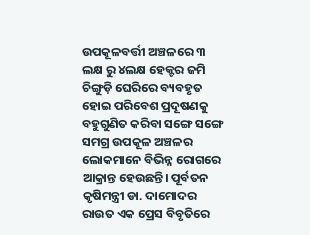ଉପକୂଳବର୍ତ୍ତୀ ଅଞ୍ଚଳରେ ୩ ଲକ୍ଷ ରୁ ୪ଲକ୍ଷ ହେକ୍ଟର ଜମି ଚିଙ୍ଗୁଡ଼ି ଘେରିରେ ବ୍ୟବହୃତ ହୋଇ ପରିବେଶ ପ୍ରଦୂଷଣକୁ ବହୁଗୁଣିତ କରିବା ସଙ୍ଗେ ସଙ୍ଗେ ସମଗ୍ର ଉପକୂଳ ଅଞ୍ଚଳର ଲୋକମାନେ ବିଭିନ୍ନ ରୋଗରେ ଆକ୍ରାନ୍ତ ହେଉଛନ୍ତି। ପୂର୍ବତନ କୃଷିମନ୍ତ୍ରୀ ଡା. ଦାମୋଦର ରାଉତ ଏକ ପ୍ରେସ ବିବୃତିରେ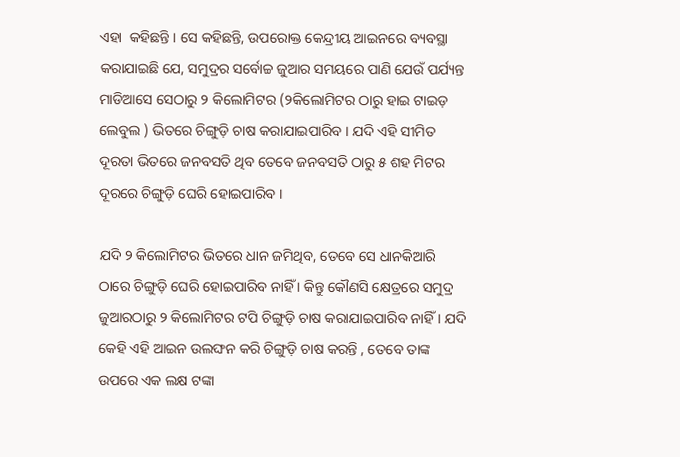ଏହା  କହିଛନ୍ତି । ସେ କହିଛନ୍ତି, ଉପରୋକ୍ତ କେନ୍ଦ୍ରୀୟ ଆଇନରେ ବ୍ୟବସ୍ଥା କରାଯାଇଛି ଯେ, ସମୁଦ୍ରର ସର୍ବୋଚ୍ଚ ଜୁଆର ସମୟରେ ପାଣି ଯେଉଁ ପର୍ଯ୍ୟନ୍ତ ମାଡିଆସେ ସେଠାରୁ ୨ କିଲୋମିଟର (୨କିଲୋମିଟର ଠାରୁ ହାଇ ଟାଇଡ଼ ଲେବୁଲ ) ଭିତରେ ଚିଙ୍ଗୁଡ଼ି ଚାଷ କରାଯାଇପାରିବ । ଯଦି ଏହି ସୀମିତ ଦୂରତା ଭିତରେ ଜନବସତି ଥିବ ତେବେ ଜନବସତି ଠାରୁ ୫ ଶହ ମିଟର ଦୂରରେ ଚିଙ୍ଗୁଡ଼ି ଘେରି ହୋଇପାରିବ ।

ଯଦି ୨ କିଲୋମିଟର ଭିତରେ ଧାନ ଜମିଥିବ, ତେବେ ସେ ଧାନକିଆରି ଠାରେ ଚିଙ୍ଗୁଡ଼ି ଘେରି ହୋଇପାରିବ ନାହିଁ । କିନ୍ତୁ କୌଣସି କ୍ଷେତ୍ରରେ ସମୁଦ୍ର ଜୁଆରଠାରୁ ୨ କିଲୋମିଟର ଟପି ଚିଙ୍ଗୁଡ଼ି ଚାଷ କରାଯାଇପାରିବ ନାହିଁ । ଯଦି କେହି ଏହି ଆଇନ ଉଲଙ୍ଘନ କରି ଚିଙ୍ଗୁଡ଼ି ଚାଷ କରନ୍ତି , ତେବେ ତାଙ୍କ ଉପରେ ଏକ ଲକ୍ଷ ଟଙ୍କା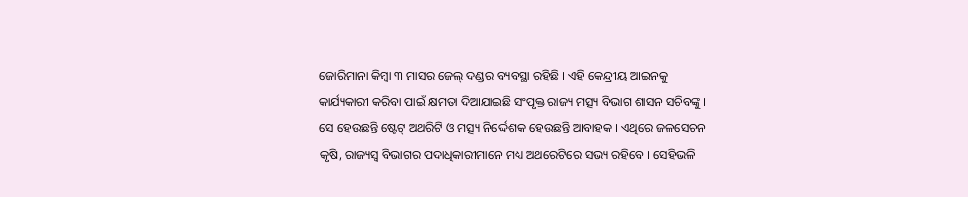ଜୋରିମାନା କିମ୍ବା ୩ ମାସର ଜେଲ୍ ଦଣ୍ଡର ବ୍ୟବସ୍ଥା ରହିଛି । ଏହି କେନ୍ଦ୍ରୀୟ ଆଇନକୁ କାର୍ଯ୍ୟକାରୀ କରିବା ପାଇଁ କ୍ଷମତା ଦିଆଯାଇଛି ସଂପୃକ୍ତ ରାଜ୍ୟ ମତ୍ସ୍ୟ ବିଭାଗ ଶାସନ ସଚିବଙ୍କୁ । ସେ ହେଉଛନ୍ତି ଷ୍ଟେଟ୍‌ ଅଥରିଟି ଓ ମତ୍ସ୍ୟ ନିର୍ଦ୍ଦେଶକ ହେଉଛନ୍ତି ଆବାହକ । ଏଥିରେ ଜଳସେଚନ କୃଷି, ରାଜ୍ୟସ୍ୱ ବିଭାଗର ପଦାଧିକାରୀମାନେ ମଧ୍ୟ ଅଥରେଟିରେ ସଭ୍ୟ ରହିବେ । ସେହିଭଳି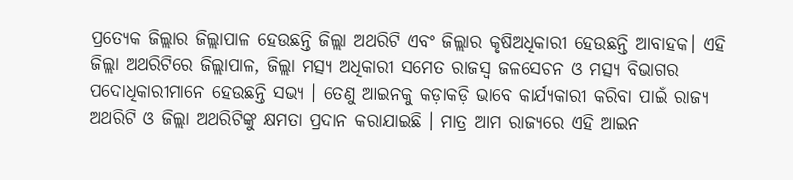ପ୍ରତ୍ୟେକ ଜିଲ୍ଲାର ଜିଲ୍ଲାପାଳ ହେଉଛନ୍ତି ଜିଲ୍ଲା ଅଥରିଟି ଏବଂ ଜିଲ୍ଲାର କୃଷିଅଧିକାରୀ ହେଉଛନ୍ତି ଆବାହକ। ଏହି ଜିଲ୍ଲା ଅଥରିଟିରେ ଜିଲ୍ଲାପାଳ, ଜିଲ୍ଲା ମତ୍ସ୍ୟ ଅଧିକାରୀ ସମେତ ରାଜସ୍ୱ ଜଳସେଚନ ଓ ମତ୍ସ୍ୟ ବିଭାଗର ପଦୋଧିକାରୀମାନେ ହେଉଛନ୍ତି ସଭ୍ୟ । ତେଣୁ ଆଇନକୁ କଡ଼ାକଡ଼ି ଭାବେ କାର୍ଯ୍ୟକାରୀ କରିବା ପାଇଁ ରାଜ୍ୟ ଅଥରିଟି ଓ ଜିଲ୍ଲା ଅଥରିଟିଙ୍କୁ କ୍ଷମତା ପ୍ରଦାନ କରାଯାଇଛି । ମାତ୍ର ଆମ ରାଜ୍ୟରେ ଏହି ଆଇନ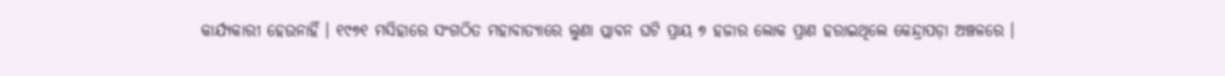କାର୍ଯ୍ୟକାରୀ ହେଉନାହିଁ । ୧୯୭୧ ମସିହାରେ ସଂଗଠିତ ମହାବାତ୍ୟାରେ ଲୁଣା ପ୍ଲାବନ ଘଟି ପ୍ରାୟ ୭ ହଜାର ଲୋକ ପ୍ରାଣ ହରାଇଥିଲେ କେନ୍ଦ୍ରାପଡ଼ା ଅଞ୍ଚଳରେ ।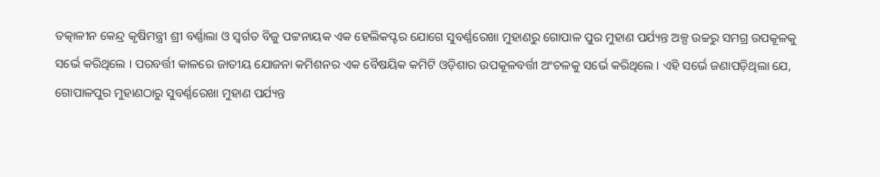ତତ୍କାଳୀନ କେନ୍ଦ୍ର କୃଷିମନ୍ତ୍ରୀ ଶ୍ରୀ ବର୍ଣ୍ଣାଲା ଓ ସ୍ୱର୍ଗତ ବିଜୁ ପଟ୍ଟନାୟକ ଏକ ହେଲିକପ୍ଟର ଯୋଗେ ସୁବର୍ଣ୍ଣରେଖା ମୁହାଣରୁ ଗୋପାଳ ପୁର ମୁହାଣ ପର୍ଯ୍ୟନ୍ତ ଅଳ୍ପ ଉଚ୍ଚରୁ ସମଗ୍ର ଉପକୂଳକୁ ସର୍ଭେ କରିଥିଲେ । ପରବର୍ତ୍ତୀ କାଳରେ ଜାତୀୟ ଯୋଜନା କମିଶନର ଏକ ବୈଷୟିକ କମିଟି ଓଡ଼ିଶାର ଉପକୂଳବର୍ତ୍ତୀ ଅଂଚଳକୁ ସର୍ଭେ କରିଥିଲେ । ଏହି ସର୍ଭେ ଜଣାପଡ଼ିଥିଲା ଯେ, ଗୋପାଳପୁର ମୁହାଣଠାରୁ ସୁବର୍ଣ୍ଣରେଖା ମୁହାଣ ପର୍ଯ୍ୟନ୍ତ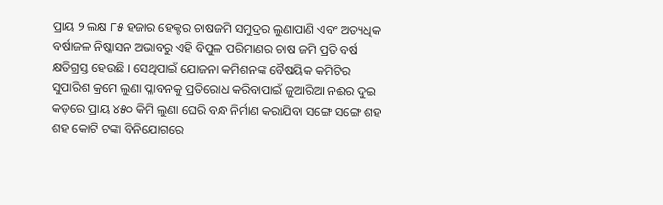ପ୍ରାୟ ୨ ଲକ୍ଷ ୮୫ ହଜାର ହେକ୍ଟର ଚାଷଜମି ସମୁଦ୍ରର ଲୁଣାପାଣି ଏବଂ ଅତ୍ୟଧିକ ବର୍ଷାଜଳ ନିଷ୍କାସନ ଅଭାବରୁ ଏହି ବିପୁଳ ପରିମାଣର ଚାଷ ଜମି ପ୍ରତି ବର୍ଷ କ୍ଷତିଗ୍ରସ୍ତ ହେଉଛି । ସେଥିପାଇଁ ଯୋଜନା କମିଶନଙ୍କ ବୈଷୟିକ କମିଟିର ସୁପାରିଶ କ୍ରମେ ଲୁଣା ପ୍ଳାବନକୁ ପ୍ରତିରୋଧ କରିବାପାଇଁ ଜୁଆରିଆ ନଈର ଦୁଇ କଡ଼ରେ ପ୍ରାୟ ୪୫୦ କିମି ଲୁଣା ଘେରି ବନ୍ଧ ନିର୍ମାଣ କରାଯିବା ସଙ୍ଗେ ସଙ୍ଗେ ଶହ ଶହ କୋଟି ଟଙ୍କା ବିନିଯୋଗରେ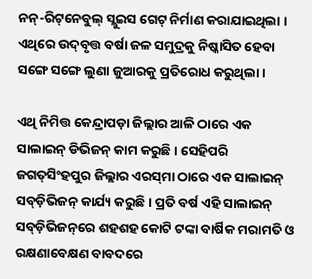ନନ୍‌-ରିଟ୍‌ନେବୁଲ୍ ସ୍ଲୁଇସ ଗେଟ୍ ନିର୍ମାଣ କରାଯାଇଥିଲା । ଏଥିରେ ଉଦ୍‌ବୃତ୍ତ ବର୍ଷା ଜଳ ସମୁଦ୍ରକୁ ନିଷ୍କାସିତ ହେବା ସଙ୍ଗେ ସଙ୍ଗେ ଲୁଣା ଜୁଆରକୁ ପ୍ରତିରୋଧ କରୁଥିଲା ।

ଏଥି ନିମିତ୍ତ କେନ୍ଦ୍ରାପଡ଼ା ଜିଲ୍ଲାର ଆଳି ଠାରେ ଏକ ସାଲାଇନ୍ ଡିଭିଜନ୍ କାମ କରୁଛି । ସେହିପରି ଜଗତ୍‌ସିଂହପୁର ଜିଲ୍ଲାର ଏରସ୍‌ମା ଠାରେ ଏକ ସାଲାଇନ୍‌ ସବ୍‌ଡ଼ିଭିଜନ୍ କାର୍ଯ୍ୟ କରୁଛି । ପ୍ରତି ବର୍ଷ ଏହି ସାଲାଇନ୍ ସବ୍‌ଡ଼ିଭିଜନ୍‌ରେ ଶହଶହ କୋଟି ଟଙ୍କା ବାର୍ଷିକ ମରାମତି ଓ ରକ୍ଷଣାବେକ୍ଷଣ ବାବଦରେ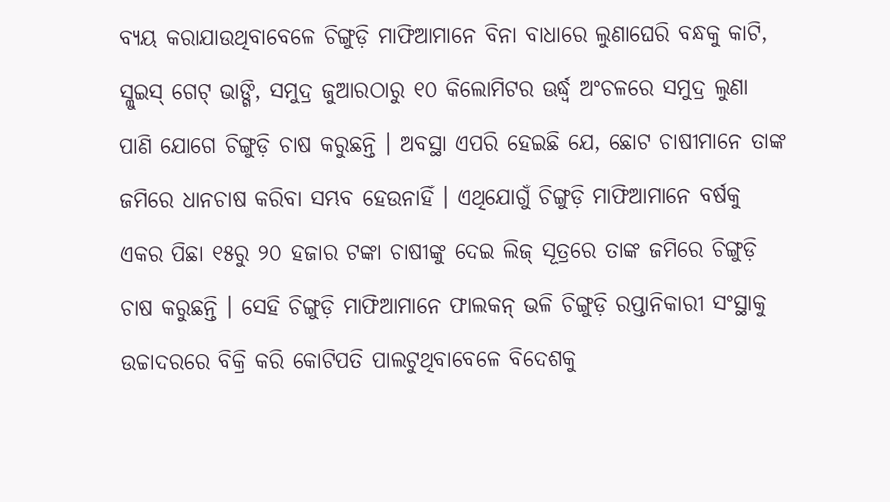ବ୍ୟୟ କରାଯାଉଥିବାବେଳେ ଚିଙ୍ଗୁଡ଼ି ମାଫିଆମାନେ ବିନା ବାଧାରେ ଲୁଣାଘେରି ବନ୍ଧକୁ କାଟି, ସ୍ଲୁଇସ୍ ଗେଟ୍ ଭାଙ୍ଗି, ସମୁଦ୍ର ଜୁଆରଠାରୁ ୧୦ କିଲୋମିଟର ଊର୍ଦ୍ଧ୍ୱ ଅଂଚଳରେ ସମୁଦ୍ର ଲୁଣା ପାଣି ଯୋଗେ ଚିଙ୍ଗୁଡ଼ି ଚାଷ କରୁଛନ୍ତି । ଅବସ୍ଥା ଏପରି ହେଇଛି ଯେ, ଛୋଟ ଚାଷୀମାନେ ତାଙ୍କ ଜମିରେ ଧାନଚାଷ କରିବା ସମ୍ଭବ ହେଉନାହିଁ । ଏଥିଯୋଗୁଁ ଚିଙ୍ଗୁଡ଼ି ମାଫିଆମାନେ ବର୍ଷକୁ ଏକର ପିଛା ୧୫ରୁ ୨୦ ହଜାର ଟଙ୍କା ଚାଷୀଙ୍କୁ ଦେଇ ଲିଜ୍ ସୂତ୍ରରେ ତାଙ୍କ ଜମିରେ ଚିଙ୍ଗୁଡ଼ି ଚାଷ କରୁଛନ୍ତି । ସେହି ଚିଙ୍ଗୁଡ଼ି ମାଫିଆମାନେ ଫାଲକନ୍ ଭଳି ଚିଙ୍ଗୁଡ଼ି ରପ୍ତାନିକାରୀ ସଂସ୍ଥାକୁ ଉଚ୍ଚାଦରରେ ବିକ୍ରି କରି କୋଟିପତି ପାଲଟୁଥିବାବେଳେ ବିଦେଶକୁ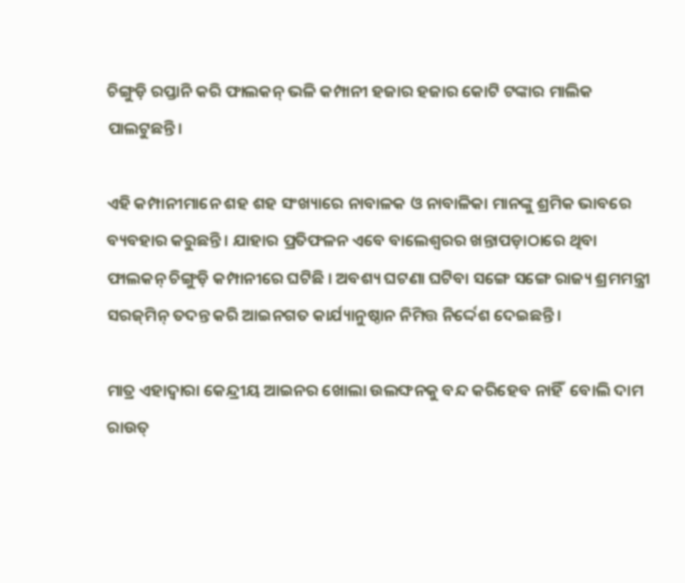ଚିଙ୍ଗୁଡ଼ି ରପ୍ତାନି କରି ଫାଲକନ୍ ଭଳି କମ୍ପାନୀ ହଜାର ହଜାର କୋଟି ଟଙ୍କାର ମାଲିକ ପାଲଟୁଛନ୍ତି।

ଏହି କମ୍ପାନୀମାନେ ଶହ ଶହ ସଂଖ୍ୟାରେ ନାବାଳକ ଓ ନାବାଳିକା ମାନଙ୍କୁ ଶ୍ରମିକ ଭାବରେ ବ୍ୟବହାର କରୁଛନ୍ତି । ଯାହାର ପ୍ରତିଫଳନ ଏବେ ବାଲେଶ୍ୱରର ଖନ୍ତାପଡ଼ାଠାରେ ଥିବା ଫାଲକନ୍ ଚିଙ୍ଗୁଡ଼ି କମ୍ପାନୀରେ ଘଟିଛି । ଅବଶ୍ୟ ଘଟଣା ଘଟିବା ସଙ୍ଗେ ସଙ୍ଗେ ରାଜ୍ୟ ଶ୍ରମମନ୍ତ୍ରୀ ସରଜ୍‌ମିନ୍ ତଦନ୍ତ କରି ଆଇନଗତ କାର୍ଯ୍ୟାନୁଷ୍ଠାନ ନିମିତ୍ତ ନିର୍ଦ୍ଦେଶ ଦେଇଛନ୍ତି ।

ମାତ୍ର ଏହାଦ୍ୱାରା କେନ୍ଦ୍ରୀୟ ଆଇନର ଖୋଲା ଉଲଙ୍ଘନକୁ ବନ୍ଦ କରିହେବ ନାହିଁ  ବୋଲି ଦାମ ରାଉତ୍‌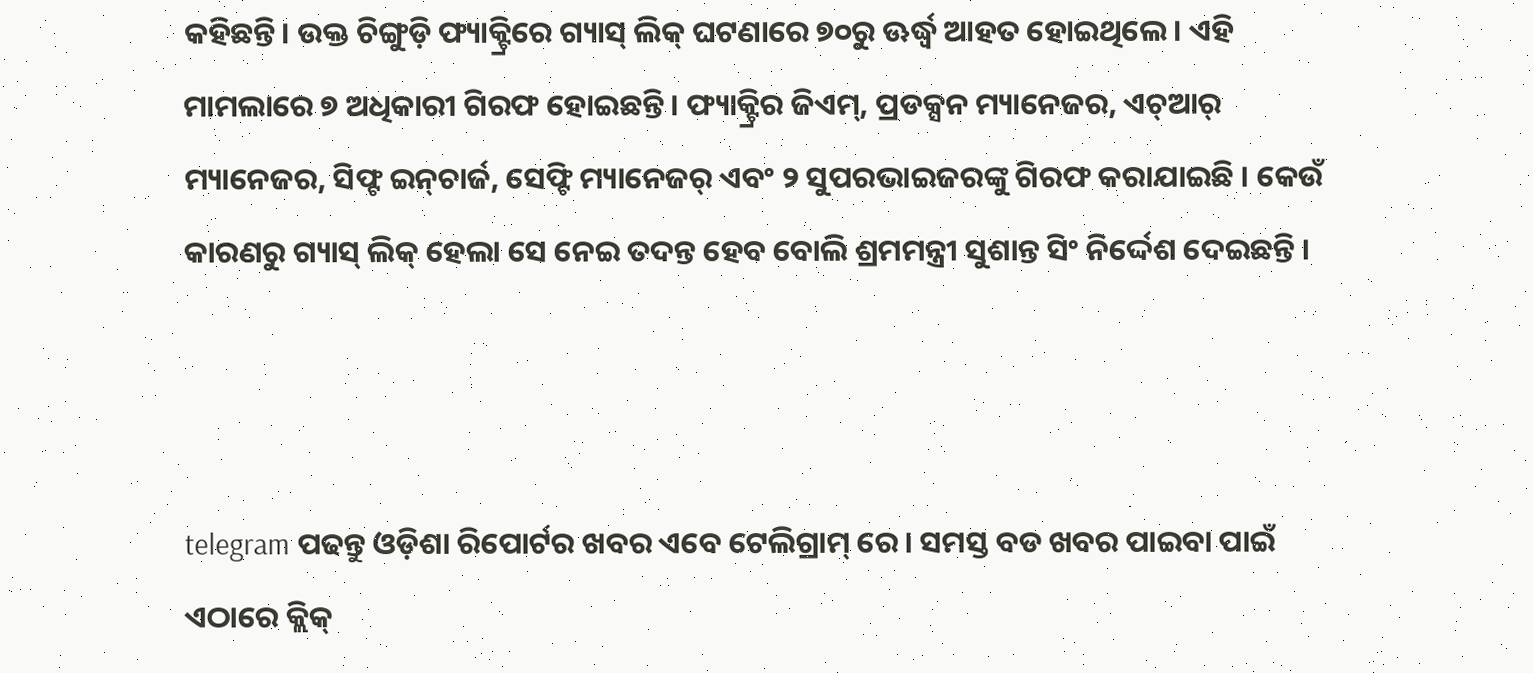କହିଛନ୍ତି। ଉକ୍ତ ଚିଙ୍ଗୁଡ଼ି ଫ୍ୟାକ୍ଟ୍ରିରେ ଗ୍ୟାସ୍ ଲିକ୍ ଘଟଣାରେ ୭୦ରୁ ଊର୍ଦ୍ଧ୍ୱ ଆହତ ହୋଇଥିଲେ। ଏହି ମାମଲାରେ ୭ ଅଧିକାରୀ ଗିରଫ ହୋଇଛନ୍ତି । ଫ୍ୟାକ୍ଟ୍ରିର ଜିଏମ୍, ପ୍ରଡକ୍ସନ ମ୍ୟାନେଜର, ଏଚ୍ଆର୍ ମ୍ୟାନେଜର, ସିଫ୍ଟ ଇନ୍‌ଚାର୍ଜ, ସେଫ୍ଟି ମ୍ୟାନେଜର୍ ଏବଂ ୨ ସୁପରଭାଇଜରଙ୍କୁ ଗିରଫ କରାଯାଇଛି । କେଉଁ କାରଣରୁ ଗ୍ୟାସ୍ ଲିକ୍‌ ହେଲା ସେ ନେଇ ତଦନ୍ତ ହେବ ବୋଲି ଶ୍ରମମନ୍ତ୍ରୀ ସୁଶାନ୍ତ ସିଂ ନିର୍ଦ୍ଦେଶ ଦେଇଛନ୍ତି ।



telegram ପଢନ୍ତୁ ଓଡ଼ିଶା ରିପୋର୍ଟର ଖବର ଏବେ ଟେଲିଗ୍ରାମ୍ ରେ। ସମସ୍ତ ବଡ ଖବର ପାଇବା ପାଇଁ ଏଠାରେ କ୍ଲିକ୍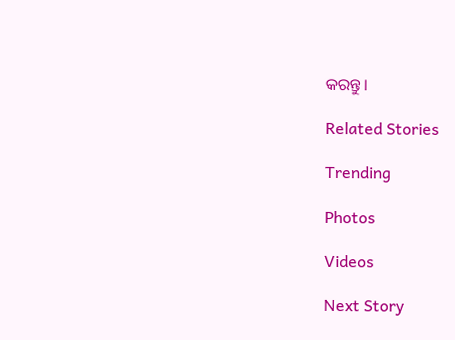କରନ୍ତୁ।

Related Stories

Trending

Photos

Videos

Next Story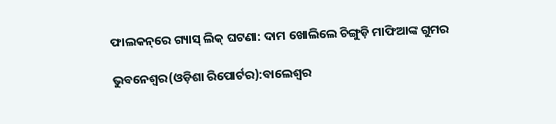ଫାଲକନ୍‌ରେ ଗ୍ୟାସ୍‌ ଲିକ୍‌ ଘଟଣା: ଦାମ ଖୋଲିଲେ ଚିଙ୍ଗୁଡ଼ି ମାଫିଆଙ୍କ ଗୁମର

ଭୁବନେଶ୍ୱର(ଓଡ଼ିଶା ରିପୋର୍ଟର):ବାଲେଶ୍ୱର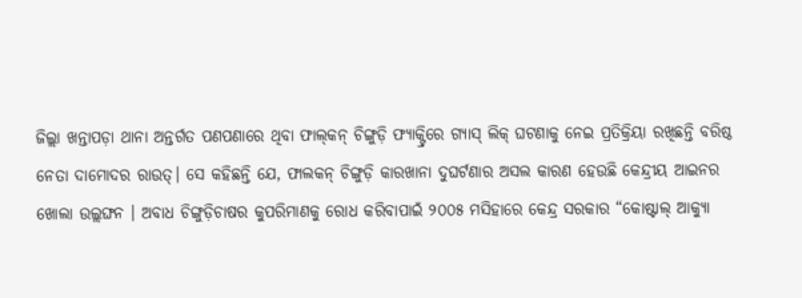ଜିଲ୍ଲା ଖନ୍ତାପଡ଼ା ଥାନା ଅନ୍ତର୍ଗତ ପଣପଣାରେ ଥିବା ଫାଲ୍‌କନ୍‌ ଚିଙ୍ଗୁଡ଼ି ଫ୍ୟାକ୍ଟ୍ରିରେ ଗ୍ୟାସ୍‌ ଲିକ୍‌ ଘଟଣାକୁ ନେଇ ପ୍ରତିକ୍ରିୟା ରଖିଛନ୍ତି ବରିଷ୍ଠ ନେତା ଦାମୋଦର ରାଉତ୍‌। ସେ କହିଛନ୍ତି ଯେ, ଫାଲକନ୍ ଚିଙ୍ଗୁଡ଼ି କାରଖାନା ଦୁଘର୍ଟଣାର ଅସଲ କାରଣ ହେଉଛି କେନ୍ଦ୍ରୀୟ ଆଇନର ଖୋଲା ଉଲ୍ଲଙ୍ଘନ । ଅବାଧ ଚିଙ୍ଗୁଡ଼ିଚାଷର କୁପରିମାଣକୁ ରୋଧ କରିବାପାଇଁ ୨୦୦୫ ମସିହାରେ କେନ୍ଦ୍ର ସରକାର “କୋଷ୍ଟାଲ୍ ଆକ୍ୟୁା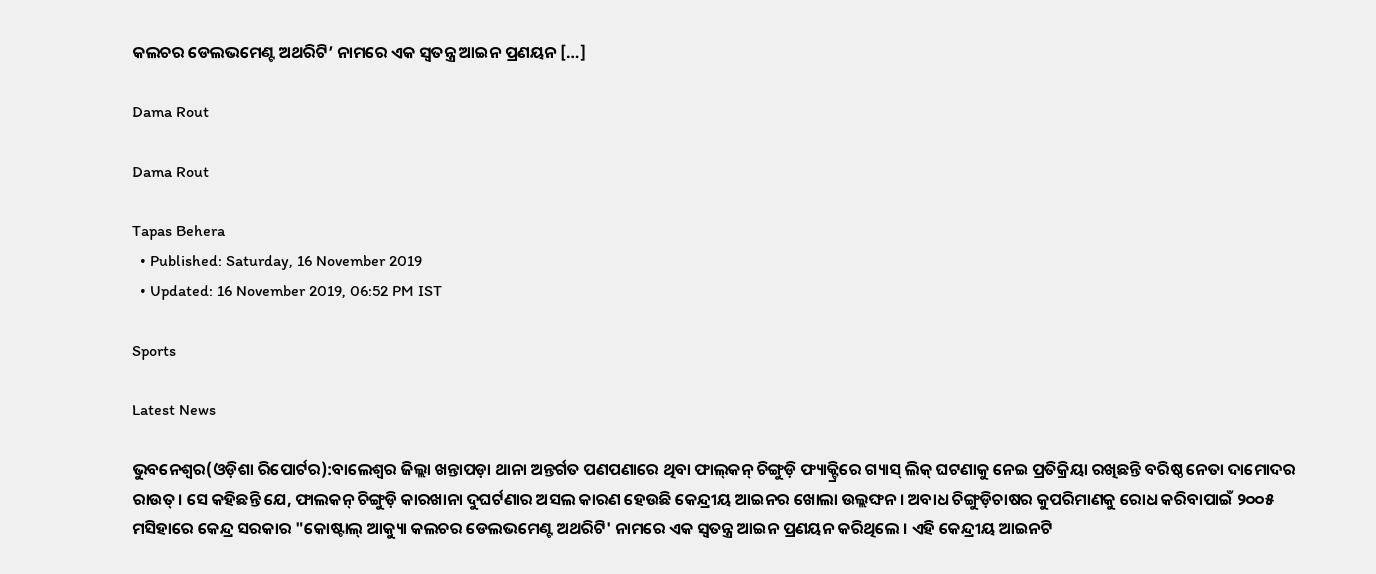କଲଚର ଡେଲଭମେଣ୍ଟ ଅଥରିଟି’ ନାମରେ ଏକ ସ୍ୱତନ୍ତ୍ର ଆଇନ ପ୍ରଣୟନ […]

Dama Rout

Dama Rout

Tapas Behera
  • Published: Saturday, 16 November 2019
  • Updated: 16 November 2019, 06:52 PM IST

Sports

Latest News

ଭୁବନେଶ୍ୱର(ଓଡ଼ିଶା ରିପୋର୍ଟର):ବାଲେଶ୍ୱର ଜିଲ୍ଲା ଖନ୍ତାପଡ଼ା ଥାନା ଅନ୍ତର୍ଗତ ପଣପଣାରେ ଥିବା ଫାଲ୍‌କନ୍‌ ଚିଙ୍ଗୁଡ଼ି ଫ୍ୟାକ୍ଟ୍ରିରେ ଗ୍ୟାସ୍‌ ଲିକ୍‌ ଘଟଣାକୁ ନେଇ ପ୍ରତିକ୍ରିୟା ରଖିଛନ୍ତି ବରିଷ୍ଠ ନେତା ଦାମୋଦର ରାଉତ୍‌। ସେ କହିଛନ୍ତି ଯେ, ଫାଲକନ୍ ଚିଙ୍ଗୁଡ଼ି କାରଖାନା ଦୁଘର୍ଟଣାର ଅସଲ କାରଣ ହେଉଛି କେନ୍ଦ୍ରୀୟ ଆଇନର ଖୋଲା ଉଲ୍ଲଙ୍ଘନ । ଅବାଧ ଚିଙ୍ଗୁଡ଼ିଚାଷର କୁପରିମାଣକୁ ରୋଧ କରିବାପାଇଁ ୨୦୦୫ ମସିହାରେ କେନ୍ଦ୍ର ସରକାର "କୋଷ୍ଟାଲ୍ ଆକ୍ୟୁା କଲଚର ଡେଲଭମେଣ୍ଟ ଅଥରିଟି' ନାମରେ ଏକ ସ୍ୱତନ୍ତ୍ର ଆଇନ ପ୍ରଣୟନ କରିଥିଲେ । ଏହି କେନ୍ଦ୍ରୀୟ ଆଇନଟି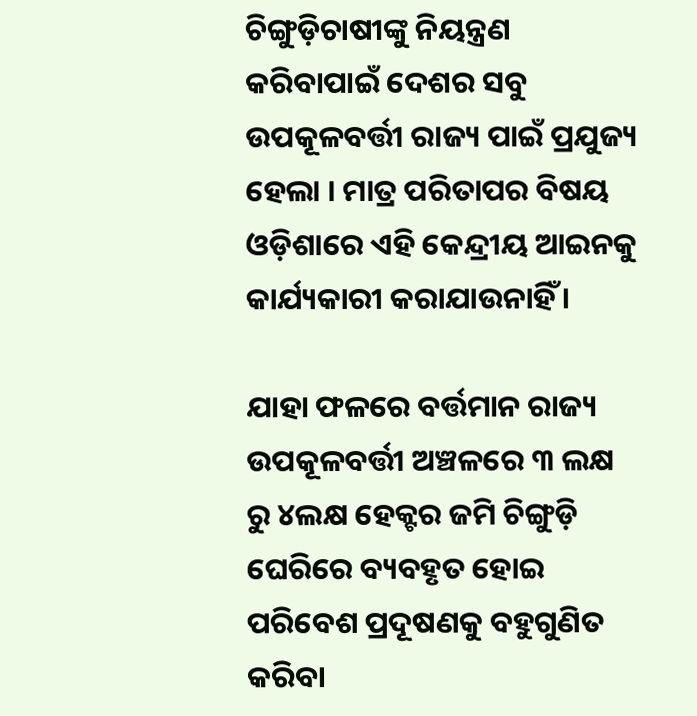ଚିଙ୍ଗୁଡ଼ିଚାଷୀଙ୍କୁ ନିୟନ୍ତ୍ରଣ କରିବାପାଇଁ ଦେଶର ସବୁ ଉପକୂଳବର୍ତ୍ତୀ ରାଜ୍ୟ ପାଇଁ ପ୍ରଯୁଜ୍ୟ ହେଲା । ମାତ୍ର ପରିତାପର ବିଷୟ ଓଡ଼ିଶାରେ ଏହି କେନ୍ଦ୍ରୀୟ ଆଇନକୁ କାର୍ଯ୍ୟକାରୀ କରାଯାଉନାହିଁ ।

ଯାହା ଫଳରେ ବର୍ତ୍ତମାନ ରାଜ୍ୟ ଉପକୂଳବର୍ତ୍ତୀ ଅଞ୍ଚଳରେ ୩ ଲକ୍ଷ ରୁ ୪ଲକ୍ଷ ହେକ୍ଟର ଜମି ଚିଙ୍ଗୁଡ଼ି ଘେରିରେ ବ୍ୟବହୃତ ହୋଇ ପରିବେଶ ପ୍ରଦୂଷଣକୁ ବହୁଗୁଣିତ କରିବା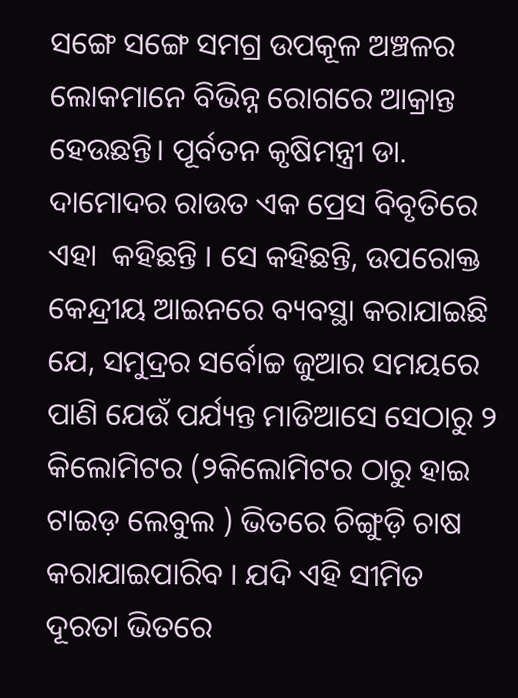ସଙ୍ଗେ ସଙ୍ଗେ ସମଗ୍ର ଉପକୂଳ ଅଞ୍ଚଳର ଲୋକମାନେ ବିଭିନ୍ନ ରୋଗରେ ଆକ୍ରାନ୍ତ ହେଉଛନ୍ତି। ପୂର୍ବତନ କୃଷିମନ୍ତ୍ରୀ ଡା. ଦାମୋଦର ରାଉତ ଏକ ପ୍ରେସ ବିବୃତିରେ ଏହା  କହିଛନ୍ତି । ସେ କହିଛନ୍ତି, ଉପରୋକ୍ତ କେନ୍ଦ୍ରୀୟ ଆଇନରେ ବ୍ୟବସ୍ଥା କରାଯାଇଛି ଯେ, ସମୁଦ୍ରର ସର୍ବୋଚ୍ଚ ଜୁଆର ସମୟରେ ପାଣି ଯେଉଁ ପର୍ଯ୍ୟନ୍ତ ମାଡିଆସେ ସେଠାରୁ ୨ କିଲୋମିଟର (୨କିଲୋମିଟର ଠାରୁ ହାଇ ଟାଇଡ଼ ଲେବୁଲ ) ଭିତରେ ଚିଙ୍ଗୁଡ଼ି ଚାଷ କରାଯାଇପାରିବ । ଯଦି ଏହି ସୀମିତ ଦୂରତା ଭିତରେ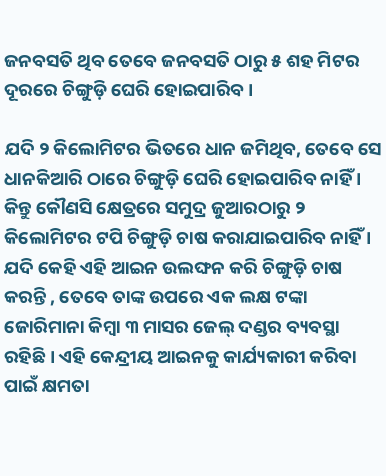ଜନବସତି ଥିବ ତେବେ ଜନବସତି ଠାରୁ ୫ ଶହ ମିଟର ଦୂରରେ ଚିଙ୍ଗୁଡ଼ି ଘେରି ହୋଇପାରିବ ।

ଯଦି ୨ କିଲୋମିଟର ଭିତରେ ଧାନ ଜମିଥିବ, ତେବେ ସେ ଧାନକିଆରି ଠାରେ ଚିଙ୍ଗୁଡ଼ି ଘେରି ହୋଇପାରିବ ନାହିଁ । କିନ୍ତୁ କୌଣସି କ୍ଷେତ୍ରରେ ସମୁଦ୍ର ଜୁଆରଠାରୁ ୨ କିଲୋମିଟର ଟପି ଚିଙ୍ଗୁଡ଼ି ଚାଷ କରାଯାଇପାରିବ ନାହିଁ । ଯଦି କେହି ଏହି ଆଇନ ଉଲଙ୍ଘନ କରି ଚିଙ୍ଗୁଡ଼ି ଚାଷ କରନ୍ତି , ତେବେ ତାଙ୍କ ଉପରେ ଏକ ଲକ୍ଷ ଟଙ୍କା ଜୋରିମାନା କିମ୍ବା ୩ ମାସର ଜେଲ୍ ଦଣ୍ଡର ବ୍ୟବସ୍ଥା ରହିଛି । ଏହି କେନ୍ଦ୍ରୀୟ ଆଇନକୁ କାର୍ଯ୍ୟକାରୀ କରିବା ପାଇଁ କ୍ଷମତା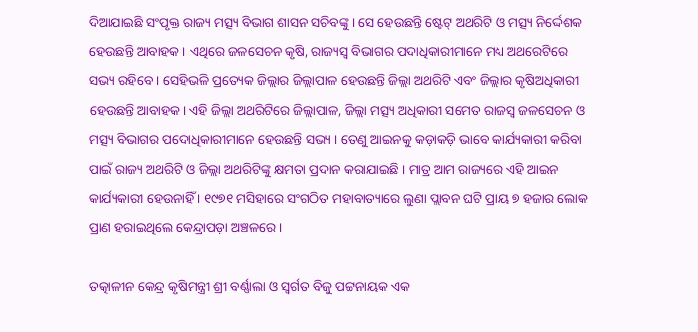ଦିଆଯାଇଛି ସଂପୃକ୍ତ ରାଜ୍ୟ ମତ୍ସ୍ୟ ବିଭାଗ ଶାସନ ସଚିବଙ୍କୁ । ସେ ହେଉଛନ୍ତି ଷ୍ଟେଟ୍‌ ଅଥରିଟି ଓ ମତ୍ସ୍ୟ ନିର୍ଦ୍ଦେଶକ ହେଉଛନ୍ତି ଆବାହକ । ଏଥିରେ ଜଳସେଚନ କୃଷି, ରାଜ୍ୟସ୍ୱ ବିଭାଗର ପଦାଧିକାରୀମାନେ ମଧ୍ୟ ଅଥରେଟିରେ ସଭ୍ୟ ରହିବେ । ସେହିଭଳି ପ୍ରତ୍ୟେକ ଜିଲ୍ଲାର ଜିଲ୍ଲାପାଳ ହେଉଛନ୍ତି ଜିଲ୍ଲା ଅଥରିଟି ଏବଂ ଜିଲ୍ଲାର କୃଷିଅଧିକାରୀ ହେଉଛନ୍ତି ଆବାହକ। ଏହି ଜିଲ୍ଲା ଅଥରିଟିରେ ଜିଲ୍ଲାପାଳ, ଜିଲ୍ଲା ମତ୍ସ୍ୟ ଅଧିକାରୀ ସମେତ ରାଜସ୍ୱ ଜଳସେଚନ ଓ ମତ୍ସ୍ୟ ବିଭାଗର ପଦୋଧିକାରୀମାନେ ହେଉଛନ୍ତି ସଭ୍ୟ । ତେଣୁ ଆଇନକୁ କଡ଼ାକଡ଼ି ଭାବେ କାର୍ଯ୍ୟକାରୀ କରିବା ପାଇଁ ରାଜ୍ୟ ଅଥରିଟି ଓ ଜିଲ୍ଲା ଅଥରିଟିଙ୍କୁ କ୍ଷମତା ପ୍ରଦାନ କରାଯାଇଛି । ମାତ୍ର ଆମ ରାଜ୍ୟରେ ଏହି ଆଇନ କାର୍ଯ୍ୟକାରୀ ହେଉନାହିଁ । ୧୯୭୧ ମସିହାରେ ସଂଗଠିତ ମହାବାତ୍ୟାରେ ଲୁଣା ପ୍ଲାବନ ଘଟି ପ୍ରାୟ ୭ ହଜାର ଲୋକ ପ୍ରାଣ ହରାଇଥିଲେ କେନ୍ଦ୍ରାପଡ଼ା ଅଞ୍ଚଳରେ ।

ତତ୍କାଳୀନ କେନ୍ଦ୍ର କୃଷିମନ୍ତ୍ରୀ ଶ୍ରୀ ବର୍ଣ୍ଣାଲା ଓ ସ୍ୱର୍ଗତ ବିଜୁ ପଟ୍ଟନାୟକ ଏକ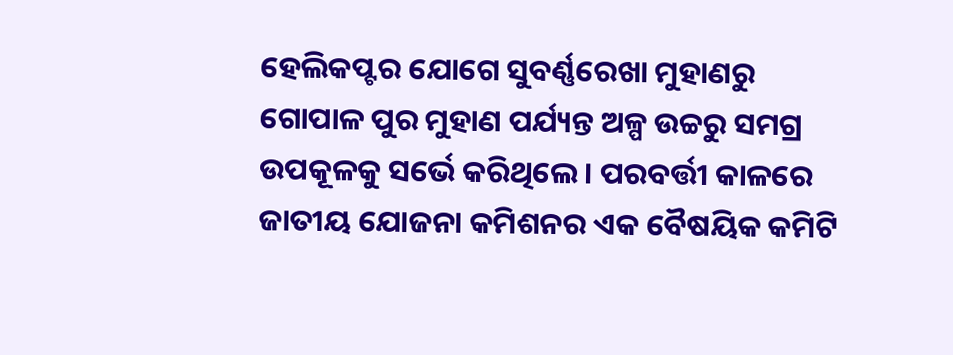ହେଲିକପ୍ଟର ଯୋଗେ ସୁବର୍ଣ୍ଣରେଖା ମୁହାଣରୁ ଗୋପାଳ ପୁର ମୁହାଣ ପର୍ଯ୍ୟନ୍ତ ଅଳ୍ପ ଉଚ୍ଚରୁ ସମଗ୍ର ଉପକୂଳକୁ ସର୍ଭେ କରିଥିଲେ । ପରବର୍ତ୍ତୀ କାଳରେ ଜାତୀୟ ଯୋଜନା କମିଶନର ଏକ ବୈଷୟିକ କମିଟି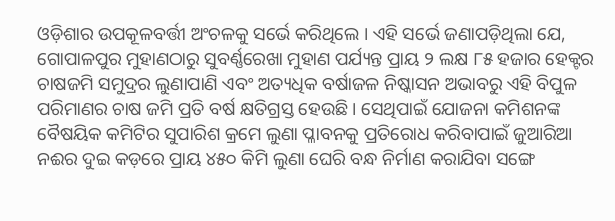ଓଡ଼ିଶାର ଉପକୂଳବର୍ତ୍ତୀ ଅଂଚଳକୁ ସର୍ଭେ କରିଥିଲେ । ଏହି ସର୍ଭେ ଜଣାପଡ଼ିଥିଲା ଯେ, ଗୋପାଳପୁର ମୁହାଣଠାରୁ ସୁବର୍ଣ୍ଣରେଖା ମୁହାଣ ପର୍ଯ୍ୟନ୍ତ ପ୍ରାୟ ୨ ଲକ୍ଷ ୮୫ ହଜାର ହେକ୍ଟର ଚାଷଜମି ସମୁଦ୍ରର ଲୁଣାପାଣି ଏବଂ ଅତ୍ୟଧିକ ବର୍ଷାଜଳ ନିଷ୍କାସନ ଅଭାବରୁ ଏହି ବିପୁଳ ପରିମାଣର ଚାଷ ଜମି ପ୍ରତି ବର୍ଷ କ୍ଷତିଗ୍ରସ୍ତ ହେଉଛି । ସେଥିପାଇଁ ଯୋଜନା କମିଶନଙ୍କ ବୈଷୟିକ କମିଟିର ସୁପାରିଶ କ୍ରମେ ଲୁଣା ପ୍ଳାବନକୁ ପ୍ରତିରୋଧ କରିବାପାଇଁ ଜୁଆରିଆ ନଈର ଦୁଇ କଡ଼ରେ ପ୍ରାୟ ୪୫୦ କିମି ଲୁଣା ଘେରି ବନ୍ଧ ନିର୍ମାଣ କରାଯିବା ସଙ୍ଗେ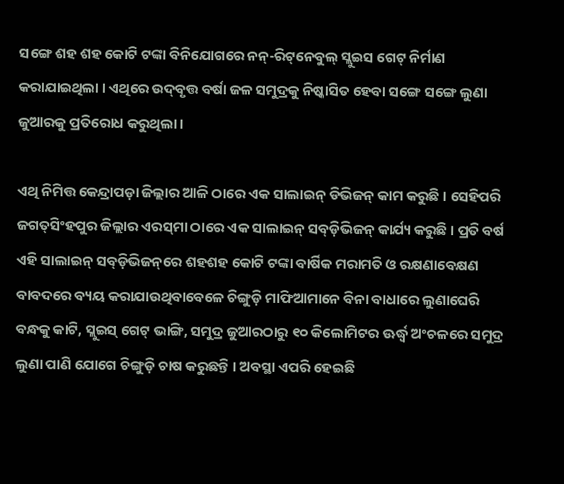ସଙ୍ଗେ ଶହ ଶହ କୋଟି ଟଙ୍କା ବିନିଯୋଗରେ ନନ୍‌-ରିଟ୍‌ନେବୁଲ୍ ସ୍ଲୁଇସ ଗେଟ୍ ନିର୍ମାଣ କରାଯାଇଥିଲା । ଏଥିରେ ଉଦ୍‌ବୃତ୍ତ ବର୍ଷା ଜଳ ସମୁଦ୍ରକୁ ନିଷ୍କାସିତ ହେବା ସଙ୍ଗେ ସଙ୍ଗେ ଲୁଣା ଜୁଆରକୁ ପ୍ରତିରୋଧ କରୁଥିଲା ।

ଏଥି ନିମିତ୍ତ କେନ୍ଦ୍ରାପଡ଼ା ଜିଲ୍ଲାର ଆଳି ଠାରେ ଏକ ସାଲାଇନ୍ ଡିଭିଜନ୍ କାମ କରୁଛି । ସେହିପରି ଜଗତ୍‌ସିଂହପୁର ଜିଲ୍ଲାର ଏରସ୍‌ମା ଠାରେ ଏକ ସାଲାଇନ୍‌ ସବ୍‌ଡ଼ିଭିଜନ୍ କାର୍ଯ୍ୟ କରୁଛି । ପ୍ରତି ବର୍ଷ ଏହି ସାଲାଇନ୍ ସବ୍‌ଡ଼ିଭିଜନ୍‌ରେ ଶହଶହ କୋଟି ଟଙ୍କା ବାର୍ଷିକ ମରାମତି ଓ ରକ୍ଷଣାବେକ୍ଷଣ ବାବଦରେ ବ୍ୟୟ କରାଯାଉଥିବାବେଳେ ଚିଙ୍ଗୁଡ଼ି ମାଫିଆମାନେ ବିନା ବାଧାରେ ଲୁଣାଘେରି ବନ୍ଧକୁ କାଟି, ସ୍ଲୁଇସ୍ ଗେଟ୍ ଭାଙ୍ଗି, ସମୁଦ୍ର ଜୁଆରଠାରୁ ୧୦ କିଲୋମିଟର ଊର୍ଦ୍ଧ୍ୱ ଅଂଚଳରେ ସମୁଦ୍ର ଲୁଣା ପାଣି ଯୋଗେ ଚିଙ୍ଗୁଡ଼ି ଚାଷ କରୁଛନ୍ତି । ଅବସ୍ଥା ଏପରି ହେଇଛି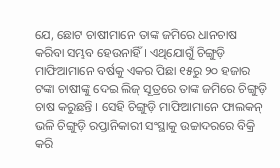ଯେ, ଛୋଟ ଚାଷୀମାନେ ତାଙ୍କ ଜମିରେ ଧାନଚାଷ କରିବା ସମ୍ଭବ ହେଉନାହିଁ । ଏଥିଯୋଗୁଁ ଚିଙ୍ଗୁଡ଼ି ମାଫିଆମାନେ ବର୍ଷକୁ ଏକର ପିଛା ୧୫ରୁ ୨୦ ହଜାର ଟଙ୍କା ଚାଷୀଙ୍କୁ ଦେଇ ଲିଜ୍ ସୂତ୍ରରେ ତାଙ୍କ ଜମିରେ ଚିଙ୍ଗୁଡ଼ି ଚାଷ କରୁଛନ୍ତି । ସେହି ଚିଙ୍ଗୁଡ଼ି ମାଫିଆମାନେ ଫାଲକନ୍ ଭଳି ଚିଙ୍ଗୁଡ଼ି ରପ୍ତାନିକାରୀ ସଂସ୍ଥାକୁ ଉଚ୍ଚାଦରରେ ବିକ୍ରି କରି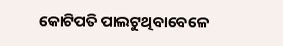କୋଟିପତି ପାଲଟୁଥିବାବେଳେ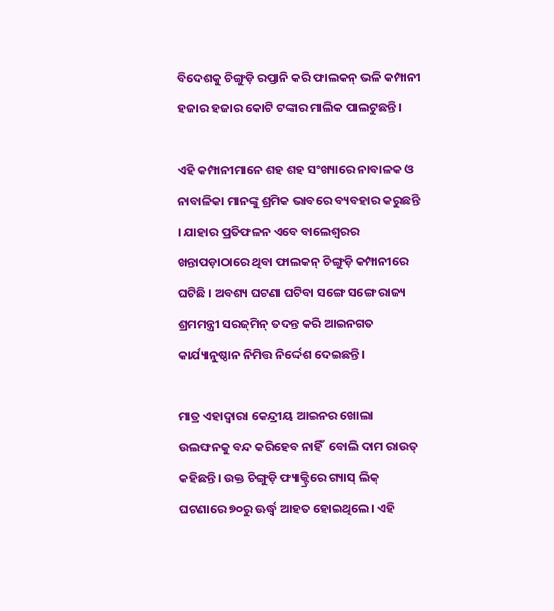ବିଦେଶକୁ ଚିଙ୍ଗୁଡ଼ି ରପ୍ତାନି କରି ଫାଲକନ୍ ଭଳି କମ୍ପାନୀ ହଜାର ହଜାର କୋଟି ଟଙ୍କାର ମାଲିକ ପାଲଟୁଛନ୍ତି।

ଏହି କମ୍ପାନୀମାନେ ଶହ ଶହ ସଂଖ୍ୟାରେ ନାବାଳକ ଓ ନାବାଳିକା ମାନଙ୍କୁ ଶ୍ରମିକ ଭାବରେ ବ୍ୟବହାର କରୁଛନ୍ତି । ଯାହାର ପ୍ରତିଫଳନ ଏବେ ବାଲେଶ୍ୱରର ଖନ୍ତାପଡ଼ାଠାରେ ଥିବା ଫାଲକନ୍ ଚିଙ୍ଗୁଡ଼ି କମ୍ପାନୀରେ ଘଟିଛି । ଅବଶ୍ୟ ଘଟଣା ଘଟିବା ସଙ୍ଗେ ସଙ୍ଗେ ରାଜ୍ୟ ଶ୍ରମମନ୍ତ୍ରୀ ସରଜ୍‌ମିନ୍ ତଦନ୍ତ କରି ଆଇନଗତ କାର୍ଯ୍ୟାନୁଷ୍ଠାନ ନିମିତ୍ତ ନିର୍ଦ୍ଦେଶ ଦେଇଛନ୍ତି ।

ମାତ୍ର ଏହାଦ୍ୱାରା କେନ୍ଦ୍ରୀୟ ଆଇନର ଖୋଲା ଉଲଙ୍ଘନକୁ ବନ୍ଦ କରିହେବ ନାହିଁ  ବୋଲି ଦାମ ରାଉତ୍‌ କହିଛନ୍ତି। ଉକ୍ତ ଚିଙ୍ଗୁଡ଼ି ଫ୍ୟାକ୍ଟ୍ରିରେ ଗ୍ୟାସ୍ ଲିକ୍ ଘଟଣାରେ ୭୦ରୁ ଊର୍ଦ୍ଧ୍ୱ ଆହତ ହୋଇଥିଲେ। ଏହି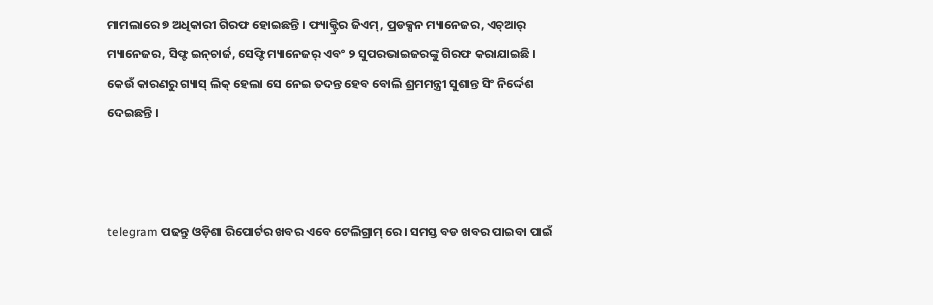ମାମଲାରେ ୭ ଅଧିକାରୀ ଗିରଫ ହୋଇଛନ୍ତି । ଫ୍ୟାକ୍ଟ୍ରିର ଜିଏମ୍, ପ୍ରଡକ୍ସନ ମ୍ୟାନେଜର, ଏଚ୍ଆର୍ ମ୍ୟାନେଜର, ସିଫ୍ଟ ଇନ୍‌ଚାର୍ଜ, ସେଫ୍ଟି ମ୍ୟାନେଜର୍ ଏବଂ ୨ ସୁପରଭାଇଜରଙ୍କୁ ଗିରଫ କରାଯାଇଛି । କେଉଁ କାରଣରୁ ଗ୍ୟାସ୍ ଲିକ୍‌ ହେଲା ସେ ନେଇ ତଦନ୍ତ ହେବ ବୋଲି ଶ୍ରମମନ୍ତ୍ରୀ ସୁଶାନ୍ତ ସିଂ ନିର୍ଦ୍ଦେଶ ଦେଇଛନ୍ତି ।



telegram ପଢନ୍ତୁ ଓଡ଼ିଶା ରିପୋର୍ଟର ଖବର ଏବେ ଟେଲିଗ୍ରାମ୍ ରେ। ସମସ୍ତ ବଡ ଖବର ପାଇବା ପାଇଁ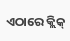ଏଠାରେ କ୍ଲିକ୍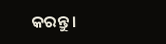କରନ୍ତୁ।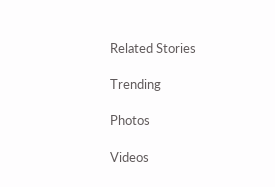Related Stories

Trending

Photos

Videos